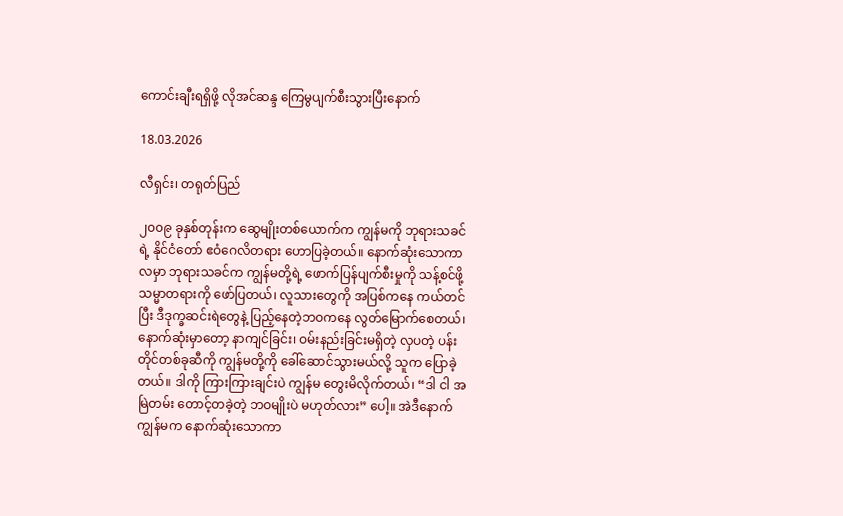ကောင်းချီးရရှိဖို့ လိုအင်ဆန္ဒ ကြေမွပျက်စီးသွားပြီးနောက်

18.03.2026

လီရှင်း၊ တရုတ်ပြည်

၂၀၀၉ ခုနှစ်တုန်းက ဆွေမျိုးတစ်ယောက်က ကျွန်မကို ဘုရားသခင်ရဲ့ နိုင်ငံတော် ဧဝံဂေလိတရား ဟောပြခဲ့တယ်။ နောက်ဆုံးသောကာလမှာ ဘုရားသခင်က ကျွန်မတို့ရဲ့ ဖောက်ပြန်ပျက်စီးမှုကို သန့်စင်ဖို့ သမ္မာတရားကို ဖော်ပြတယ်၊ လူသားတွေကို အပြစ်ကနေ ကယ်တင်ပြီး ဒီဒုက္ခဆင်းရဲတွေနဲ့ ပြည့်နေတဲ့ဘဝကနေ လွတ်မြောက်စေတယ်၊ နောက်ဆုံးမှာတော့ နာကျင်ခြင်း၊ ဝမ်းနည်းခြင်းမရှိတဲ့ လှပတဲ့ ပန်းတိုင်တစ်ခုဆီကို ကျွန်မတို့ကို ခေါ်ဆောင်သွားမယ်လို့ သူက ပြောခဲ့တယ်။ ဒါကို ကြားကြားချင်းပဲ ကျွန်မ တွေးမိလိုက်တယ်၊ “ဒါ ငါ အမြဲတမ်း တောင့်တခဲ့တဲ့ ဘဝမျိုးပဲ မဟုတ်လား” ပေါ့။ အဲဒီနောက် ကျွန်မက နောက်ဆုံးသောကာ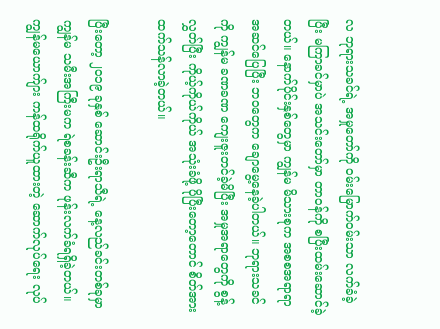လ ဘုရားသခင်ရဲ့ အမှုတော်ကို ဝမ်းမြောက်ဝမ်းသာ လက်ခံခဲ့ပြီး မကြာခင်မှာပဲ အသင်းတော်မှာ တာဝန်ကို စပြီးထမ်းဆောင်ခဲ့တယ်။ နောက်ပိုင်းနှစ်တွေမှာ ကျွန်မ မိသားစုက အစစအရာရာ အဆင်ပြေပြီး ဘဝတွေက ချောမွေ့နေခဲ့ပါတယ်။ ဘုရားသခင်ကို ကျွန်မ ခဏခဏ ကျေးဇူးတင်ခဲ့မိပြီး အမှုအရာတွေကို စွန့်လွှတ်ပြီး ကိုယ့်ကိုယ်ကိုယ် အသုံးခံဖို့ ပိုပြီးတော့တောင် စိတ်အားထက်သန်လာခဲ့တယ်။

ပြီးတော့ ၂၀၁၉ ခုနှစ် ဆောင်းဦးရာသီရဲ့ နေ့လည်ခင်းတစ်ခုမှာ ကျွန်မ သမီးအကြီးမက ရဲစခန်းဆီက ဖုန်းလက်ခံရရှိခဲ့တယ်။ ကျွန်မယောက်ျား ကန်ထရိုက်ယူထားတဲ့ ဆောက်လုပ်ရေး လုပ်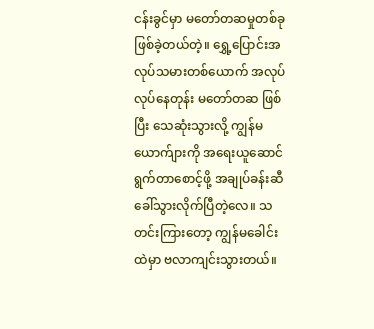ငန်းခွင်မှာ မတော်တဆမှုတစ်ခု ဖြစ်ခဲ့တယ်တဲ့။ ရွှေ့ပြောင်းအလုပ်သမားတစ်ယောက် အလုပ်လုပ်နေတုန်း မတော်တဆ ဖြစ်ပြီး သေဆုံးသွားလို့ ကျွန်မယောက်ျားကို အရေးယူဆောင်ရွက်တာစောင့်ဖို့ အချုပ်ခန်းဆီ ခေါ်သွားလိုက်ပြီတဲ့လေ။ သတင်းကြားတော့ ကျွန်မခေါင်းထဲမှာ ဗလာကျင်းသွားတယ်။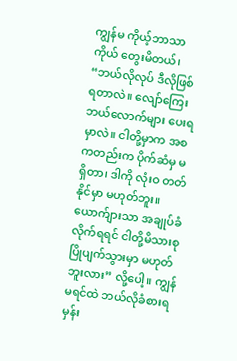ကျွန်မ ကိုယ့်ဘာသာကိုယ် တွေးမိတယ်၊ “ဘယ်လိုလုပ် ဒီလိုဖြစ်ရတာလဲ။ လျော်ကြေး ဘယ်လောက်များ ပေးရမှာလဲ။ ငါတို့မှာက အစကတည်းက ပိုက်ဆံမှ မရှိတာ၊ ဒါကို လုံးဝ တတ်နိုင်မှာ မဟုတ်ဘူး။ ယောက်ျားသာ အချုပ်ခံလိုက်ရရင် ငါတို့မိသားစု ပြိုပျက်သွားမှာ မဟုတ်ဘူးလား” လို့ပေါ့။ ကျွန်မရင်ထဲ ဘယ်လိုခံစားရမှန်း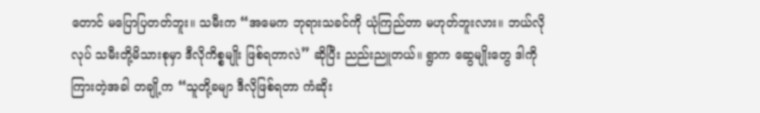တောင် မပြောပြတတ်ဘူး။ သမီးက “အမေက ဘုရားသခင်ကို ယုံကြည်တာ မဟုတ်ဘူးလား။ ဘယ်လိုလုပ် သမီးတို့မိသားစုမှာ ဒီလိုကိစ္စမျိုး ဖြစ်ရတာလဲ” ဆိုပြီး ညည်းညူတယ်။ ရွာက ဆွေမျိုးတွေ ဒါကို ကြားတဲ့အခါ တချို့က “သူတို့ခမျာ ဒီလိုဖြစ်ရတာ ကံဆိုး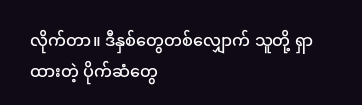လိုက်တာ။ ဒီနှစ်တွေတစ်လျှောက် သူတို့ ရှာထားတဲ့ ပိုက်ဆံတွေ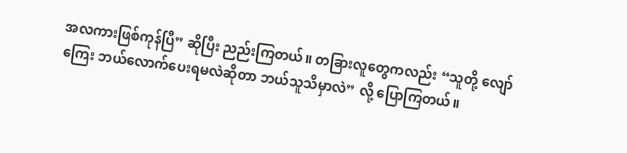အလကားဖြစ်ကုန်ပြီ” ဆိုပြီး ညည်းကြတယ်။ တခြားလူတွေကလည်း “သူတို့ လျော်ကြေး ဘယ်လောက်ပေးရမလဲဆိုတာ ဘယ်သူသိမှာလဲ” လို့ ပြောကြတယ်။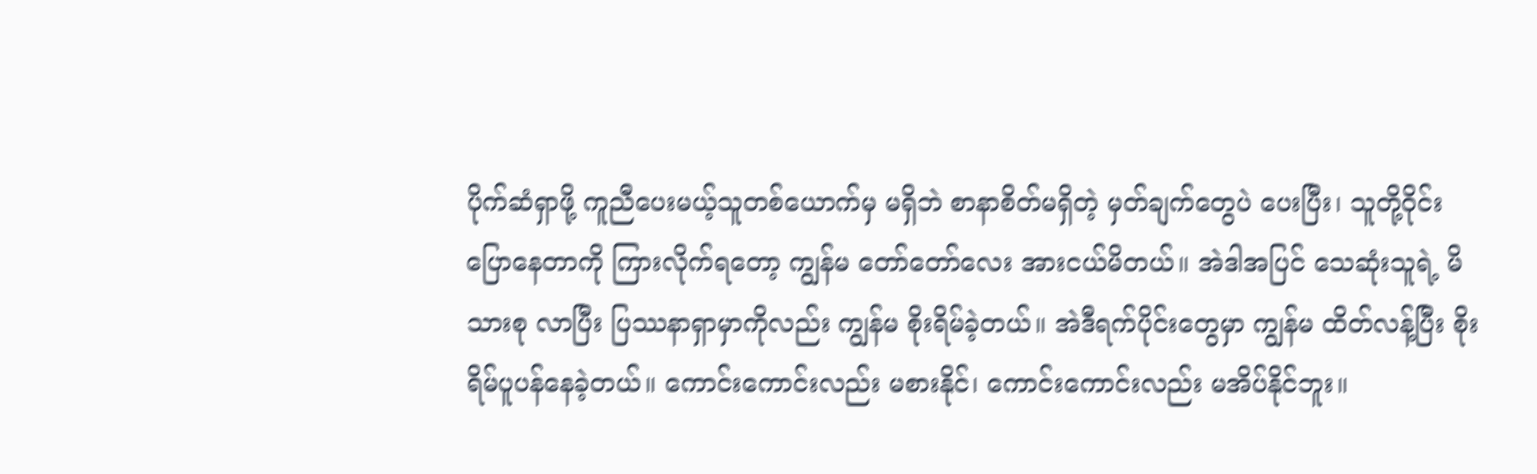ပိုက်ဆံရှာဖို့ ကူညီပေးမယ့်သူတစ်ယောက်မှ မရှိဘဲ စာနာစိတ်မရှိတဲ့ မှတ်ချက်တွေပဲ ပေးပြီး၊ သူတို့ဝိုင်းပြောနေတာကို ကြားလိုက်ရတော့ ကျွန်မ တော်တော်လေး အားငယ်မိတယ်။ အဲဒါအပြင် သေဆုံးသူရဲ့ မိသားစု လာပြီး ပြဿနာရှာမှာကိုလည်း ကျွန်မ စိုးရိမ်ခဲ့တယ်။ အဲဒီရက်ပိုင်းတွေမှာ ကျွန်မ ထိတ်လန့်ပြီး စိုးရိမ်ပူပန်နေခဲ့တယ်။ ကောင်းကောင်းလည်း မစားနိုင်၊ ကောင်းကောင်းလည်း မအိပ်နိုင်ဘူး။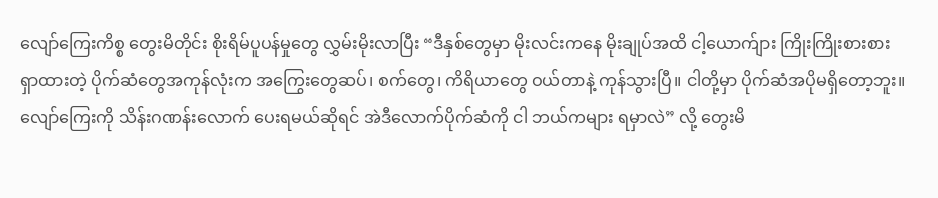လျော်ကြေးကိစ္စ တွေးမိတိုင်း စိုးရိမ်ပူပန်မှုတွေ လွှမ်းမိုးလာပြီး “ဒီနှစ်တွေမှာ မိုးလင်းကနေ မိုးချုပ်အထိ ငါ့ယောက်ျား ကြိုးကြိုးစားစား ရှာထားတဲ့ ပိုက်ဆံတွေအကုန်လုံးက အကြွေးတွေဆပ်၊ စက်တွေ၊ ကိရိယာတွေ ဝယ်တာနဲ့ ကုန်သွားပြီ။ ငါတို့မှာ ပိုက်ဆံအပိုမရှိတော့ဘူး။ လျော်ကြေးကို သိန်းဂဏန်းလောက် ပေးရမယ်ဆိုရင် အဲဒီလောက်ပိုက်ဆံကို ငါ ဘယ်ကများ ရမှာလဲ” လို့ တွေးမိ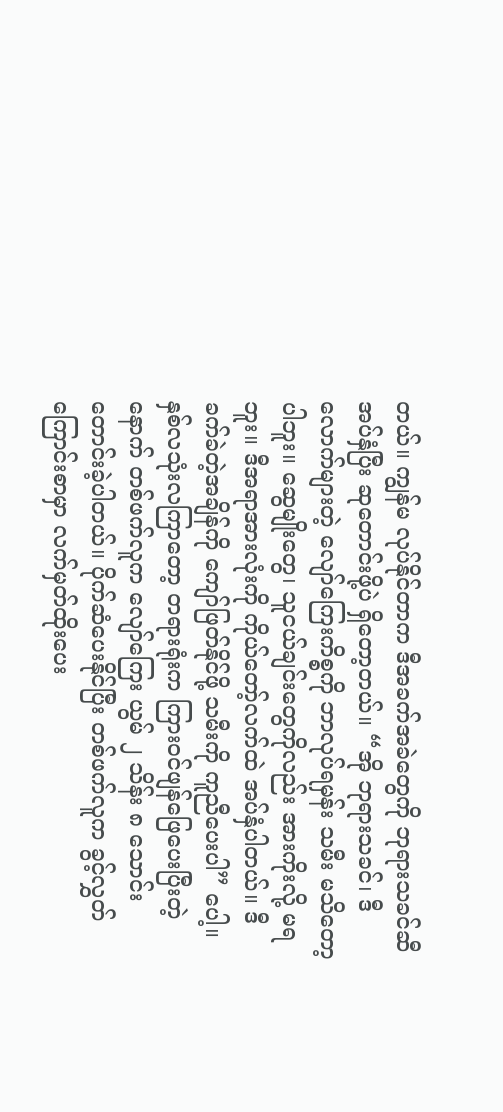တယ်။ ကျွန်မ လုပ်နိုင်တာက ဒီအခက်အခဲတွေကို ဘုရားသခင်ဆီ အပ်နှံပြီး ဆုတောင်းဖို့ပဲ ရှိတော့တယ်။ “အို ဘုရားသခင်၊ ဒီလောက်များတဲ့ လျော်ကြေးကိစ္စကို ဘာလုပ်ရမှန်း သမီး မသိတော့ပါဘူး။ ဆွေမျိုးတွေ၊ သူငယ်ချင်းတွေကိုလည်း အားကိုးလို့ မရဘူး။ ဒီအရာအားလုံးကို ကိုယ်တော့်လက်ထဲ အပ်နှံပါတယ်။ ဒီခက်ခဲတဲ့အချိန်ကို ကျော်ဖြတ်နိုင်ဖို့ သမီးကို ကူညီပေးပါ” ပေါ့။ နှစ်လသုံးလကြာတော့ တရားရုံးက ကြားဝင်ဖျန်ဖြေပေးပြီးတဲ့နောက် တစ်ဖက်လူက လျော်ကြေး ယွမ် ၂ သိန်း ၈ သောင်း တောင်းခဲ့ပါတယ်။ ပိုက်ဆံပေးနိုင်ပြီး တစ်ဖက်လူက ခွင့်လွှတ်ကြောင်းစာမှာ လက်မှတ်ထိုးပေး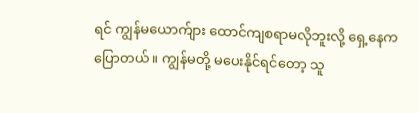ရင် ကျွန်မယောက်ျား ထောင်ကျစရာမလိုဘူးလို့ ရှေ့နေက ပြောတယ်။ ကျွန်မတို့ မပေးနိုင်ရင်တော့ သူ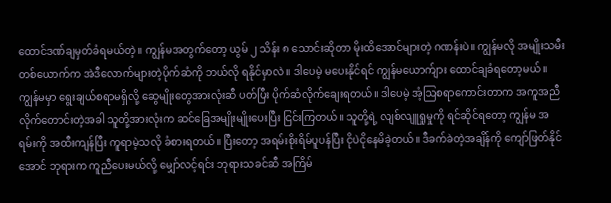ထောင်ဒဏ်ချမှတ်ခံရမယ်တဲ့။ ကျွန်မအတွက်တော့ ယွမ် ၂ သိန်း ၈ သောင်းဆိုတာ မိုးထိအောင်များတဲ့ ဂဏန်းပဲ။ ကျွန်မလို အမျိုးသမီးတစ်ယောက်က အဲဒီလောက်များတဲ့ပိုက်ဆံကို ဘယ်လို ရနိုင်မှာလဲ။ ဒါပေမဲ့ မပေးနိုင်ရင် ကျွန်မယောက်ျား ထောင်ချခံရတော့မယ်။ ကျွန်မမှာ ရွေးချယ်စရာမရှိလို့ ဆွေမျိုးတွေအားလုံးဆီ ပတ်ပြီး ပိုက်ဆံလိုက်ချေးရတယ်။ ဒါပေမဲ့ အံ့ဩစရာကောင်းတာက အကူအညီလိုက်တောင်းတဲ့အခါ သူတို့အားလုံးက ဆင်ခြေအမျိုးမျိုးပေးပြီး ငြင်းကြတယ်။ သူတို့ရဲ့ လျစ်လျူရှုမှုကို ရင်ဆိုင်ရတော့ ကျွန်မ အရမ်းကို အထီးကျန်ပြီး ကူရာမဲ့သလို ခံစားရတယ်။ ပြီးတော့ အရမ်းစိုးရိမ်ပူပန်ပြီး ငိုပဲငိုနေမိခဲ့တယ်။ ဒီခက်ခဲတဲ့အချိန်ကို ကျော်ဖြတ်နိုင်အောင် ဘုရားက ကူညီပေးမယ်လို့ မျှော်လင့်ရင်း ဘုရားသခင်ဆီ အကြိမ်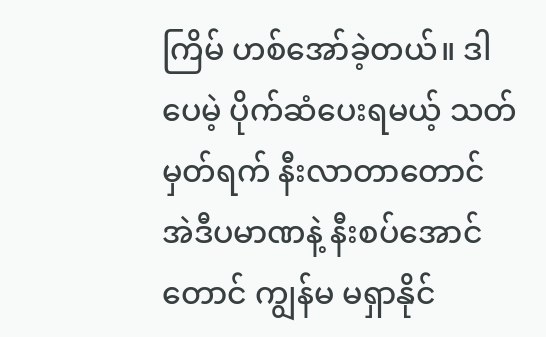ကြိမ် ဟစ်အော်ခဲ့တယ်။ ဒါပေမဲ့ ပိုက်ဆံပေးရမယ့် သတ်မှတ်ရက် နီးလာတာတောင် အဲဒီပမာဏနဲ့ နီးစပ်အောင်တောင် ကျွန်မ မရှာနိုင်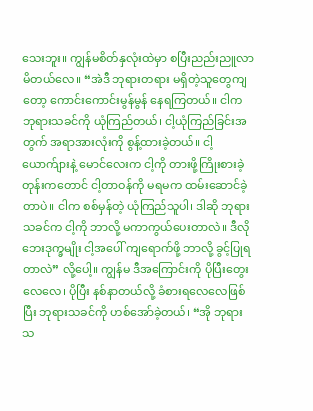သေးဘူး။ ကျွန်မစိတ်နှလုံးထဲမှာ စပြီးညည်းညူလာမိတယ်လေ။ “အဲဒီ ဘုရားတရား မရှိတဲ့သူတွေကျတော့ ကောင်းကောင်းမွန်မွန် နေရကြတယ်။ ငါက ဘုရားသခင်ကို ယုံကြည်တယ်၊ ငါ့ယုံကြည်ခြင်းအတွက် အရာအားလုံးကို စွန့်ထားခဲ့တယ်။ ငါ့ယောက်ျားနဲ့ မောင်လေးက ငါ့ကို တားဖို့ကြိုးစားခဲ့တုန်းကတောင် ငါ့တာဝန်ကို မရမက ထမ်းဆောင်ခဲ့တာပဲ။ ငါက စစ်မှန်တဲ့ ယုံကြည်သူပါ၊ ဒါဆို ဘုရားသခင်က ငါ့ကို ဘာလို့ မကာကွယ်ပေးတာလဲ။ ဒီလိုဘေးဒုက္ခမျိုး ငါ့အပေါ် ကျရောက်ဖို့ ဘာလို့ ခွင့်ပြုရတာလဲ” လို့ပေါ့။ ကျွန်မ ဒီအကြောင်းကို ပိုပြီးတွေးလေလေ၊ ပိုပြီး နစ်နာတယ်လို့ ခံစားရလေလေဖြစ်ပြီး ဘုရားသခင်ကို ဟစ်အော်ခဲ့တယ်၊ “အို ဘုရားသ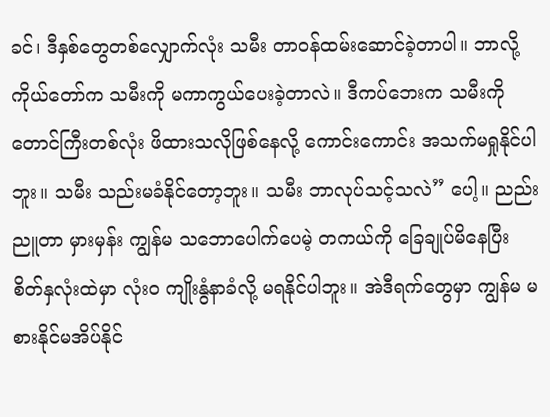ခင်၊ ဒီနှစ်တွေတစ်လျှောက်လုံး သမီး တာဝန်ထမ်းဆောင်ခဲ့တာပါ။ ဘာလို့ ကိုယ်တော်က သမီးကို မကာကွယ်ပေးခဲ့တာလဲ။ ဒီကပ်ဘေးက သမီးကို တောင်ကြီးတစ်လုံး ဖိထားသလိုဖြစ်နေလို့ ကောင်းကောင်း အသက်မရှုနိုင်ပါဘူး။ သမီး သည်းမခံနိုင်တော့ဘူး။ သမီး ဘာလုပ်သင့်သလဲ” ပေါ့။ ညည်းညူတာ မှားမှန်း ကျွန်မ သဘောပေါက်ပေမဲ့ တကယ်ကို ခြေချုပ်မိနေပြီး စိတ်နှလုံးထဲမှာ လုံးဝ ကျိုးနွံနာခံလို့ မရနိုင်ပါဘူး။ အဲဒီရက်တွေမှာ ကျွန်မ မစားနိုင်မအိပ်နိုင်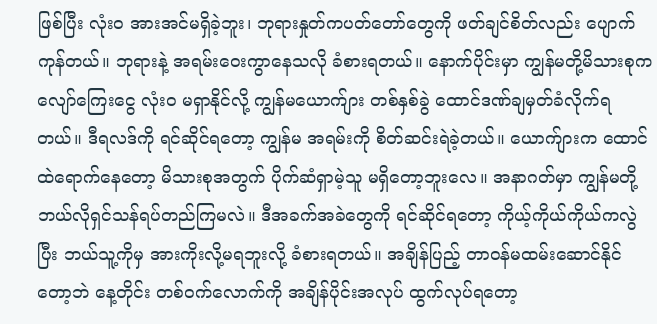ဖြစ်ပြီး လုံးဝ အားအင်မရှိခဲ့ဘူး၊ ဘုရားနှုတ်ကပတ်တော်တွေကို ဖတ်ချင်စိတ်လည်း ပျောက်ကုန်တယ်။ ဘုရားနဲ့ အရမ်းဝေးကွာနေသလို ခံစားရတယ်။ နောက်ပိုင်းမှာ ကျွန်မတို့မိသားစုက လျော်ကြေးငွေ လုံးဝ မရှာနိုင်လို့ ကျွန်မယောက်ျား တစ်နှစ်ခွဲ ထောင်ဒဏ်ချမှတ်ခံလိုက်ရတယ်။ ဒီရလဒ်ကို ရင်ဆိုင်ရတော့ ကျွန်မ အရမ်းကို စိတ်ဆင်းရဲခဲ့တယ်။ ယောက်ျားက ထောင်ထဲရောက်နေတော့ မိသားစုအတွက် ပိုက်ဆံရှာမဲ့သူ မရှိတော့ဘူးလေ။ အနာဂတ်မှာ ကျွန်မတို့ ဘယ်လိုရှင်သန်ရပ်တည်ကြမလဲ။ ဒီအခက်အခဲတွေကို ရင်ဆိုင်ရတော့ ကိုယ့်ကိုယ်ကိုယ်ကလွဲပြီး ဘယ်သူ့ကိုမှ အားကိုးလို့မရဘူးလို့ ခံစားရတယ်။ အချိန်ပြည့် တာဝန်မထမ်းဆောင်နိုင်တော့ဘဲ နေ့တိုင်း တစ်ဝက်လောက်ကို အချိန်ပိုင်းအလုပ် ထွက်လုပ်ရတော့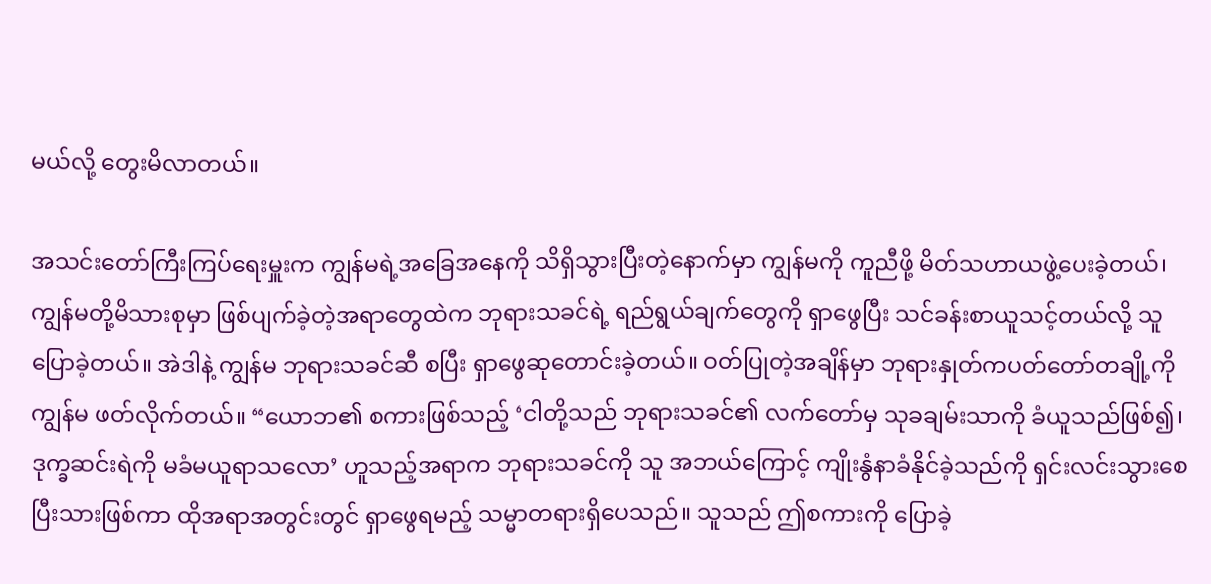မယ်လို့ တွေးမိလာတယ်။

အသင်းတော်ကြီးကြပ်ရေးမှူးက ကျွန်မရဲ့အခြေအနေကို သိရှိသွားပြီးတဲ့နောက်မှာ ကျွန်မကို ကူညီဖို့ မိတ်သဟာယဖွဲ့ပေးခဲ့တယ်၊ ကျွန်မတို့မိသားစုမှာ ဖြစ်ပျက်ခဲ့တဲ့အရာတွေထဲက ဘုရားသခင်ရဲ့ ရည်ရွယ်ချက်တွေကို ရှာဖွေပြီး သင်ခန်းစာယူသင့်တယ်လို့ သူ ပြောခဲ့တယ်။ အဲဒါနဲ့ ကျွန်မ ဘုရားသခင်ဆီ စပြီး ရှာဖွေဆုတောင်းခဲ့တယ်။ ဝတ်ပြုတဲ့အချိန်မှာ ဘုရားနှုတ်ကပတ်တော်တချို့ကို ကျွန်မ ဖတ်လိုက်တယ်။ “ယောဘ၏ စကားဖြစ်သည့် ‘ငါတို့သည် ဘုရားသခင်၏ လက်တော်မှ သုခချမ်းသာကို ခံယူသည်ဖြစ်၍၊ ဒုက္ခဆင်းရဲကို မခံမယူရာသလော’ ဟူသည့်အရာက ဘုရားသခင်ကို သူ အဘယ်ကြောင့် ကျိုးနွံနာခံနိုင်ခဲ့သည်ကို ရှင်းလင်းသွားစေပြီးသားဖြစ်ကာ ထိုအရာအတွင်းတွင် ရှာဖွေရမည့် သမ္မာတရားရှိပေသည်။ သူသည် ဤစကားကို ပြောခဲ့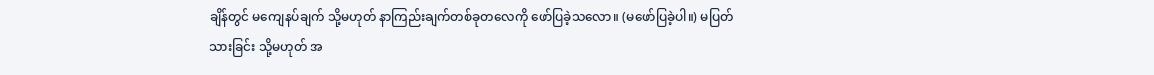ချိန်တွင် မကျေနပ်ချက် သို့မဟုတ် နာကြည်းချက်တစ်ခုတလေကို ဖော်ပြခဲ့သလော။ (မဖော်ပြခဲ့ပါ။) မပြတ်သားခြင်း သို့မဟုတ် အ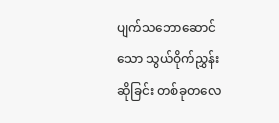ပျက်သဘောဆောင်သော သွယ်ဝိုက်ညွှန်းဆိုခြင်း တစ်ခုတလေ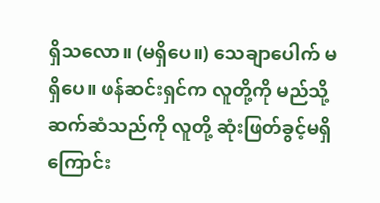ရှိသလော။ (မရှိပေ။) သေချာပေါက် မရှိပေ။ ဖန်ဆင်းရှင်က လူတို့ကို မည်သို့ဆက်ဆံသည်ကို လူတို့ ဆုံးဖြတ်ခွင့်မရှိကြောင်း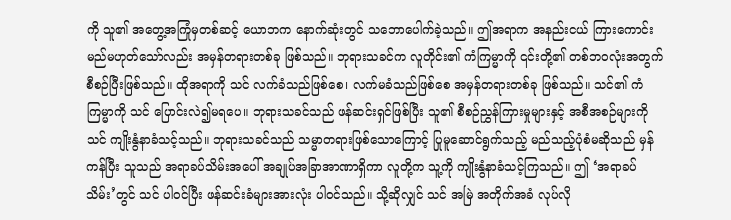ကို သူ၏ အတွေ့အကြုံမှတစ်ဆင့် ယောဘက နောက်ဆုံးတွင် သဘောပေါက်ခဲ့သည်။ ဤအရာက အနည်းငယ် ကြားကောင်းမည်မဟုတ်သော်လည်း အမှန်တရားတစ်ခု ဖြစ်သည်။ ဘုရားသခင်က လူတိုင်း၏ ကံကြမ္မာကို ၎င်းတို့၏ တစ်ဘဝလုံးအတွက် စီစဉ်ပြီးဖြစ်သည်။ ထိုအရာကို သင် လက်ခံသည်ဖြစ်စေ၊ လက်မခံသည်ဖြစ်စေ အမှန်တရားတစ်ခု ဖြစ်သည်။ သင်၏ ကံကြမ္မာကို သင် ပြောင်းလဲ၍မရပေ။ ဘုရားသခင်သည် ဖန်ဆင်းရှင်ဖြစ်ပြီး သူ၏ စီစဉ်ညွှန်ကြားမှုများနှင့် အစီအစဉ်များကို သင် ကျိုးနွံနာခံသင့်သည်။ ဘုရားသခင်သည် သမ္မာတရားဖြစ်သောကြောင့် ပြုမူဆောင်ရွက်သည့် မည်သည့်ပုံစံမဆိုသည် မှန်ကန်ပြီး သူသည် အရာခပ်သိမ်းအပေါ် အချုပ်အခြာအာဏာရှိကာ လူတို့က သူ့ကို ကျိုးနွံနာခံသင့်ကြသည်။ ဤ ‘အရာခပ်သိမ်း’တွင် သင် ပါဝင်ပြီး ဖန်ဆင်းခံများအားလုံး ပါဝင်သည်။ သို့ဆိုလျှင် သင် အမြဲ အတိုက်အခံ လုပ်လို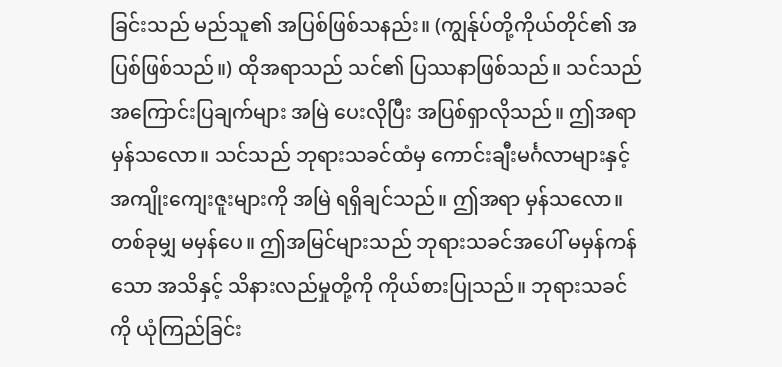ခြင်းသည် မည်သူ၏ အပြစ်ဖြစ်သနည်း။ (ကျွန်ုပ်တို့ကိုယ်တိုင်၏ အပြစ်ဖြစ်သည်။) ထိုအရာသည် သင်၏ ပြဿနာဖြစ်သည်။ သင်သည် အကြောင်းပြချက်များ အမြဲ ပေးလိုပြီး အပြစ်ရှာလိုသည်။ ဤအရာ မှန်သလော။ သင်သည် ဘုရားသခင်ထံမှ ကောင်းချီးမင်္ဂလာများနှင့် အကျိုးကျေးဇူးများကို အမြဲ ရရှိချင်သည်။ ဤအရာ မှန်သလော။ တစ်ခုမျှ မမှန်ပေ။ ဤအမြင်များသည် ဘုရားသခင်အပေါ် မမှန်ကန်သော အသိနှင့် သိနားလည်မှုတို့ကို ကိုယ်စားပြုသည်။ ဘုရားသခင်ကို ယုံကြည်ခြင်း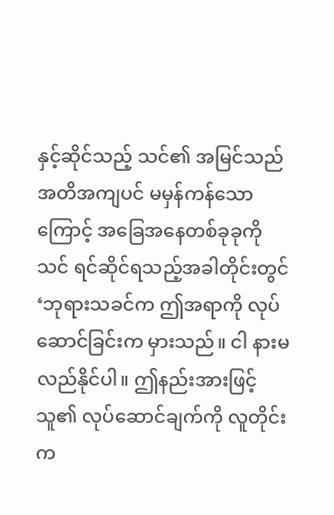နှင့်ဆိုင်သည့် သင်၏ အမြင်သည် အတိအကျပင် မမှန်ကန်သောကြောင့် အခြေအနေတစ်ခုခုကို သင် ရင်ဆိုင်ရသည့်အခါတိုင်းတွင် ‘ဘုရားသခင်က ဤအရာကို လုပ်ဆောင်ခြင်းက မှားသည်။ ငါ နားမလည်နိုင်ပါ။ ဤနည်းအားဖြင့် သူ၏ လုပ်ဆောင်ချက်ကို လူတိုင်းက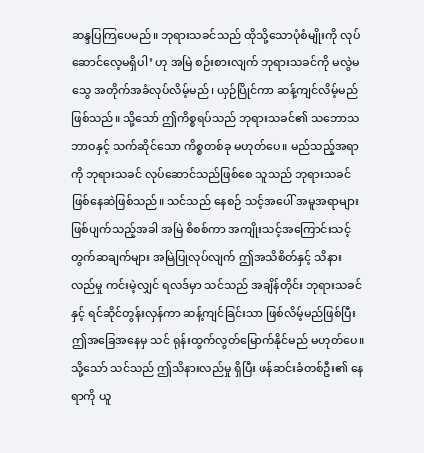ဆန္ဒပြကြပေမည်။ ဘုရားသခင်သည် ထိုသို့သောပုံစံမျိုးကို လုပ်ဆောင်လေ့မရှိပါ’ ဟု အမြဲ စဉ်းစားလျက် ဘုရားသခင်ကို မလွဲမသွေ အတိုက်အခံလုပ်လိမ့်မည်၊ ယှဉ်ပြိုင်ကာ ဆန့်ကျင်လိမ့်မည်ဖြစ်သည်။ သို့သော် ဤကိစ္စရပ်သည် ဘုရားသခင်၏ သဘောသဘာဝနှင့် သက်ဆိုင်သော ကိစ္စတစ်ခု မဟုတ်ပေ။ မည်သည့်အရာကို ဘုရားသခင် လုပ်ဆောင်သည်ဖြစ်စေ သူသည် ဘုရားသခင် ဖြစ်နေဆဲဖြစ်သည်။ သင်သည် နေစဉ် သင့်အပေါ် အမူအရာများ ဖြစ်ပျက်သည့်အခါ အမြဲ စိစစ်ကာ အကျိုးသင့်အကြောင်းသင့် တွက်ဆချက်များ အမြဲပြုလုပ်လျက် ဤအသိစိတ်နှင့် သိနားလည်မှု ကင်းမဲ့လျှင် ရလဒ်မှာ သင်သည် အချိန်တိုင်း ဘုရားသခင်နှင့် ရင်ဆိုင်တွန်းလှန်ကာ ဆန့်ကျင်ခြင်းသာ ဖြစ်လိမ့်မည်ဖြစ်ပြီး ဤအခြေအနေမှ သင် ရုန်းထွက်လွတ်မြောက်နိုင်မည် မဟုတ်ပေ။ သို့သော် သင်သည် ဤသိနားလည်မှု ရှိပြီး ဖန်ဆင်းခံတစ်ဦး၏ နေရာကို ယူ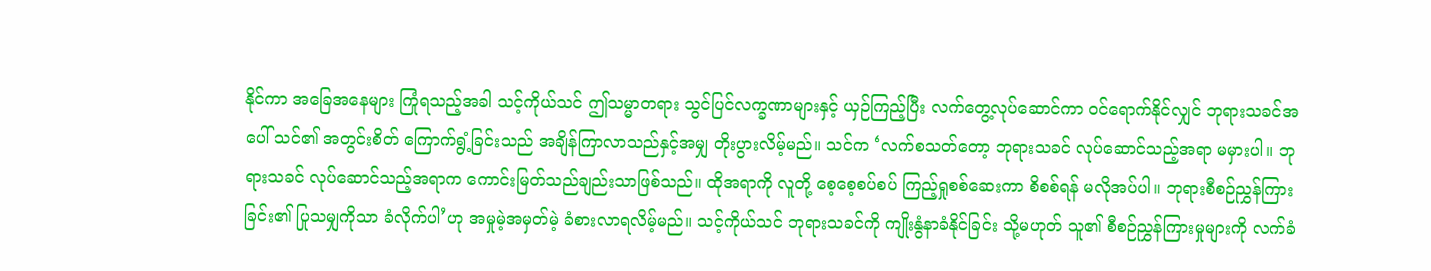နိုင်ကာ အခြေအနေများ ကြုံရသည့်အခါ သင့်ကိုယ်သင် ဤသမ္မာတရား သွင်ပြင်လက္ခဏာများနှင့် ယှဉ်ကြည့်ပြီး လက်တွေ့လုပ်ဆောင်ကာ ဝင်ရောက်နိုင်လျှင် ဘုရားသခင်အပေါ် သင်၏ အတွင်းစိတ် ကြောက်ရွံ့ခြင်းသည် အချိန်ကြာလာသည်နှင့်အမျှ တိုးပွားလိမ့်မည်။ သင်က ‘လက်စသတ်တော့ ဘုရားသခင် လုပ်ဆောင်သည့်အရာ မမှားပါ။ ဘုရားသခင် လုပ်ဆောင်သည့်အရာက ကောင်းမြတ်သည်ချည်းသာဖြစ်သည်။ ထိုအရာကို လူတို့ စေ့စေ့စပ်စပ် ကြည့်ရှုစစ်ဆေးကာ စိစစ်ရန် မလိုအပ်ပါ။ ဘုရားစီစဉ်ညွှန်ကြားခြင်း၏ ပြုသမျှကိုသာ ခံလိုက်ပါ’ဟု အမှုမဲ့အမှတ်မဲ့ ခံစားလာရလိမ့်မည်။ သင့်ကိုယ်သင် ဘုရားသခင်ကို ကျိုးနွံနာခံနိုင်ခြင်း သို့မဟုတ် သူ၏ စီစဉ်ညွှန်ကြားမှုများကို လက်ခံ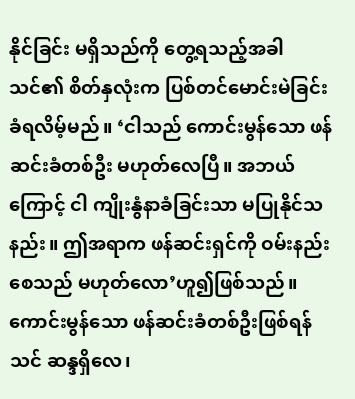နိုင်ခြင်း မရှိသည်ကို တွေ့ရသည့်အခါ သင်၏ စိတ်နှလုံးက ပြစ်တင်မောင်းမဲခြင်းခံရလိမ့်မည်။ ‘ငါသည် ကောင်းမွန်သော ဖန်ဆင်းခံတစ်ဦး မဟုတ်လေပြီ။ အဘယ်ကြောင့် ငါ ကျိုးနွံနာခံခြင်းသာ မပြုနိုင်သနည်း။ ဤအရာက ဖန်ဆင်းရှင်ကို ဝမ်းနည်းစေသည် မဟုတ်လော’ဟူ၍ဖြစ်သည်။ ကောင်းမွန်သော ဖန်ဆင်းခံတစ်ဦးဖြစ်ရန် သင် ဆန္ဒရှိလေ၊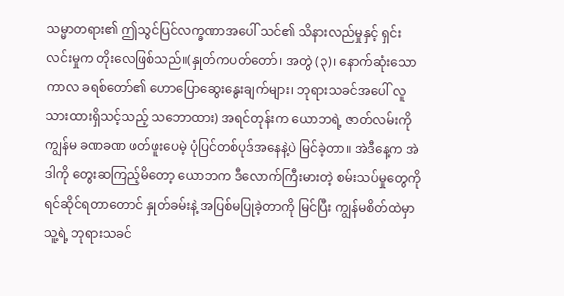သမ္မာတရား၏ ဤသွင်ပြင်လက္ခဏာအပေါ် သင်၏ သိနားလည်မှုနှင့် ရှင်းလင်းမှုက တိုးလေဖြစ်သည်။(နှုတ်ကပတ်တော်၊ အတွဲ (၃)၊ နောက်ဆုံးသော ကာလ ခရစ်တော်၏ ဟောပြောဆွေးနွေးချက်များ၊ ဘုရားသခင်အပေါ် လူသားထားရှိသင့်သည့် သဘောထား) အရင်တုန်းက ယောဘရဲ့ ဇာတ်လမ်းကို ကျွန်မ ခဏခဏ ဖတ်ဖူးပေမဲ့ ပုံပြင်တစ်ပုဒ်အနေနဲ့ပဲ မြင်ခဲ့တာ။ အဲဒီနေ့က အဲဒါကို တွေးဆကြည့်မိတော့ ယောဘက ဒီလောက်ကြီးမားတဲ့ စမ်းသပ်မှုတွေကို ရင်ဆိုင်ရတာတောင် နှုတ်ခမ်းနဲ့ အပြစ်မပြုခဲ့တာကို မြင်ပြီး ကျွန်မစိတ်ထဲမှာ သူ့ရဲ့ ဘုရားသခင်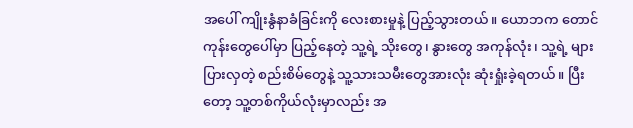အပေါ် ကျိုးနွံနာခံခြင်းကို လေးစားမှုနဲ့ ပြည့်သွားတယ်။ ယောဘက တောင်ကုန်းတွေပေါ်မှာ ပြည့်နေတဲ့ သူ့ရဲ့ သိုးတွေ၊ နွားတွေ အကုန်လုံး၊ သူ့ရဲ့ များပြားလှတဲ့ စည်းစိမ်တွေနဲ့ သူ့သားသမီးတွေအားလုံး ဆုံးရှုံးခဲ့ရတယ်။ ပြီးတော့ သူ့တစ်ကိုယ်လုံးမှာလည်း အ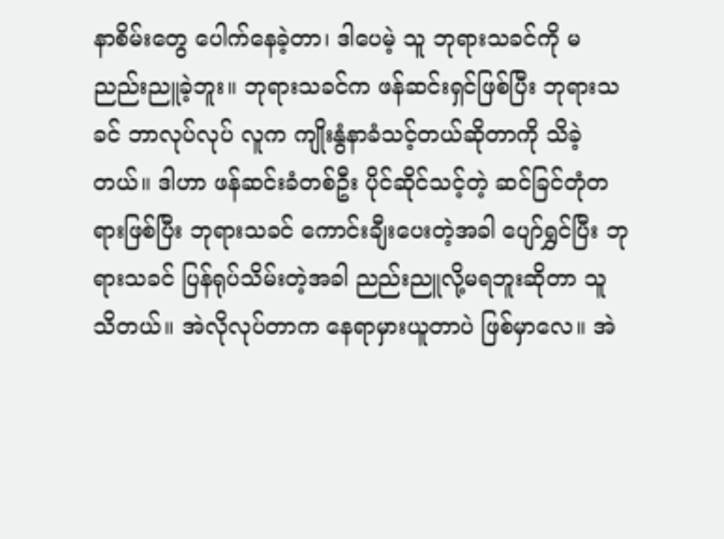နာစိမ်းတွေ ပေါက်နေခဲ့တာ၊ ဒါပေမဲ့ သူ ဘုရားသခင်ကို မညည်းညူခဲ့ဘူး။ ဘုရားသခင်က ဖန်ဆင်းရှင်ဖြစ်ပြီး ဘုရားသခင် ဘာလုပ်လုပ် လူက ကျိုးနွံနာခံသင့်တယ်ဆိုတာကို သိခဲ့တယ်။ ဒါဟာ ဖန်ဆင်းခံတစ်ဦး ပိုင်ဆိုင်သင့်တဲ့ ဆင်ခြင်တုံတရားဖြစ်ပြီး ဘုရားသခင် ကောင်းချီးပေးတဲ့အခါ ပျော်ရွှင်ပြီး ဘုရားသခင် ပြန်ရုပ်သိမ်းတဲ့အခါ ညည်းညူလို့မရဘူးဆိုတာ သူ သိတယ်။ အဲလိုလုပ်တာက နေရာမှားယူတာပဲ ဖြစ်မှာလေ။ အဲ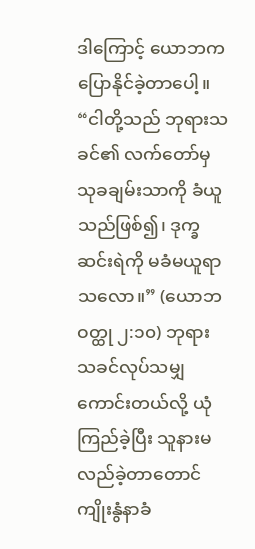ဒါကြောင့် ယောဘက ပြောနိုင်ခဲ့တာပေါ့။ “ငါတို့သည် ဘုရားသခင်၏ လက်တော်မှ သုခချမ်းသာကို ခံယူသည်ဖြစ်၍၊ ဒုက္ခဆင်းရဲကို မခံမယူရာသလော။” (ယောဘဝတ္ထု ၂:၁၀) ဘုရားသခင်လုပ်သမျှ ကောင်းတယ်လို့ ယုံကြည်ခဲ့ပြီး သူနားမလည်ခဲ့တာတောင် ကျိုးနွံနာခံ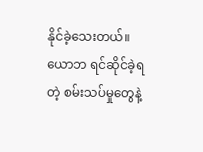နိုင်ခဲ့သေးတယ်။ ယောဘ ရင်ဆိုင်ခဲ့ရတဲ့ စမ်းသပ်မှုတွေနဲ့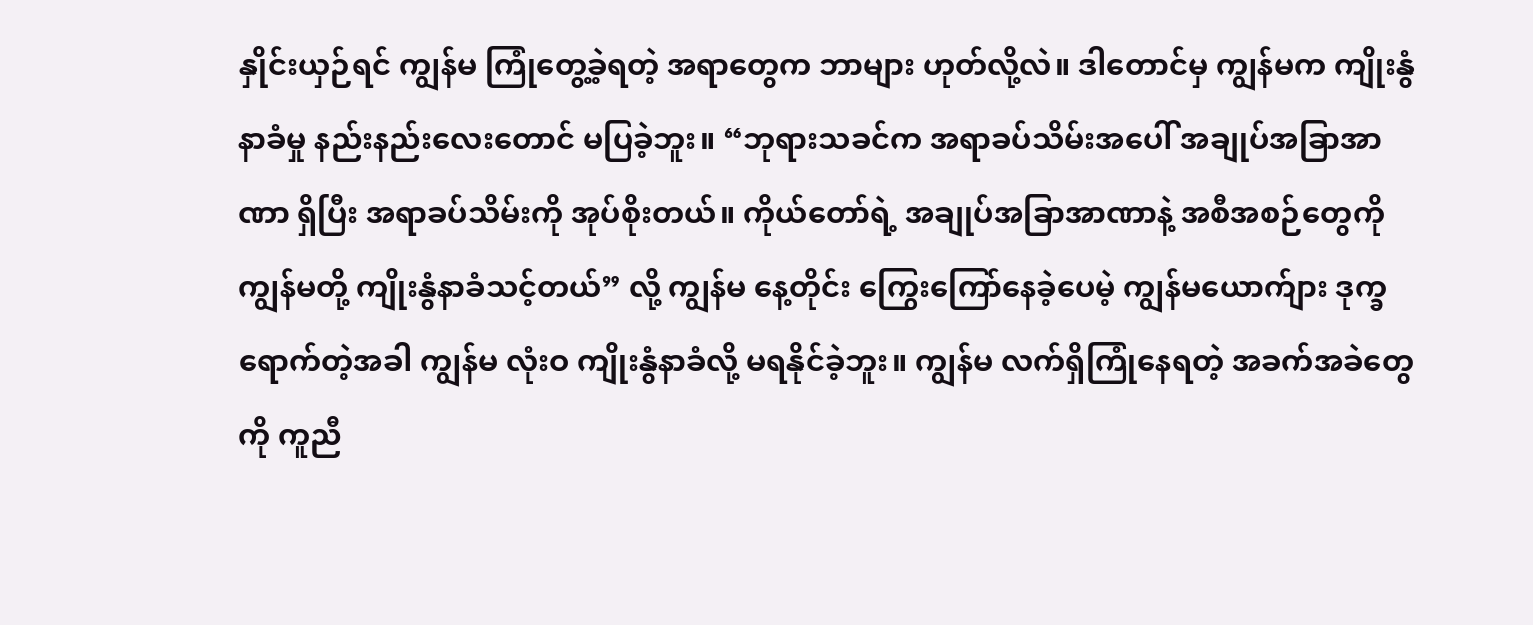နှိုင်းယှဉ်ရင် ကျွန်မ ကြုံတွေ့ခဲ့ရတဲ့ အရာတွေက ဘာများ ဟုတ်လို့လဲ။ ဒါတောင်မှ ကျွန်မက ကျိုးနွံနာခံမှု နည်းနည်းလေးတောင် မပြခဲ့ဘူး။ “ဘုရားသခင်က အရာခပ်သိမ်းအပေါ် အချုပ်အခြာအာဏာ ရှိပြီး အရာခပ်သိမ်းကို အုပ်စိုးတယ်။ ကိုယ်တော်ရဲ့ အချုပ်အခြာအာဏာနဲ့ အစီအစဉ်တွေကို ကျွန်မတို့ ကျိုးနွံနာခံသင့်တယ်” လို့ ကျွန်မ နေ့တိုင်း ကြွေးကြော်နေခဲ့ပေမဲ့ ကျွန်မယောက်ျား ဒုက္ခရောက်တဲ့အခါ ကျွန်မ လုံးဝ ကျိုးနွံနာခံလို့ မရနိုင်ခဲ့ဘူး။ ကျွန်မ လက်ရှိကြုံနေရတဲ့ အခက်အခဲတွေကို ကူညီ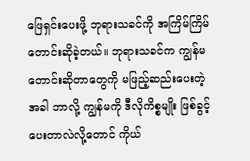ဖြေရှင်းပေးဖို့ ဘုရားသခင်ကို အကြိမ်ကြိမ် တောင်းဆိုခဲ့တယ်။ ဘုရားသခင်က ကျွန်မတောင်းဆိုတာတွေကို မဖြည့်ဆည်းပေးတဲ့အခါ ဘာလို့ ကျွန်မကို ဒီလိုကိစ္စမျိုး ဖြစ်ခွင့်ပေးတာလဲလို့တောင် ကိုယ်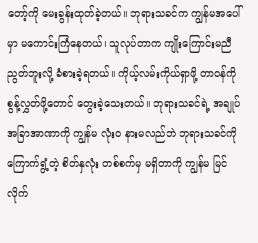တော့်ကို မေးခွန်းထုတ်ခဲ့တယ်။ ဘုရားသခင်က ကျွန်မအပေါ်မှာ မကောင်းကြံနေတယ်၊ သူလုပ်တာက ကျိုးကြောင်းမညီညွတ်ဘူးလို့ ခံစားခဲ့ရတယ်။ ကိုယ့်လမ်းကိုယ်ရှာဖို့ တာဝန်ကို စွန့်လွှတ်ဖို့တောင် တွေးခဲ့သေးတယ်။ ဘုရားသခင်ရဲ့ အချုပ်အခြာအာဏာကို ကျွန်မ လုံးဝ နားမလည်ဘဲ ဘုရားသခင်ကို ကြောက်ရွံ့တဲ့ စိတ်နှလုံး တစ်စက်မှ မရှိတာကို ကျွန်မ မြင်လိုက်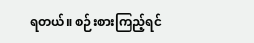ရတယ်။ စဉ်းစားကြည့်ရင်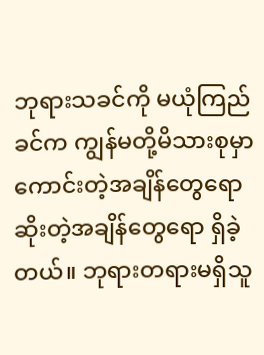ဘုရားသခင်ကို မယုံကြည်ခင်က ကျွန်မတို့မိသားစုမှာ ကောင်းတဲ့အချိန်တွေရော ဆိုးတဲ့အချိန်တွေရော ရှိခဲ့တယ်။ ဘုရားတရားမရှိသူ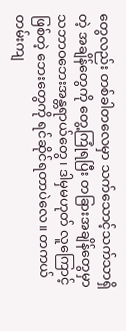တွေလည်း တစ်ခါတလေမှာ သက်သောင့်သက်သာရှိတဲ့ အချိန်တွေကို တွေ့ကြုံရပြီး တခြားအချိန်တွေမှာ သဘာဝဘေးအန္တရာယ်တွေ၊ ဒါမှမဟုတ် လူကြောင့်ဖြစ်တဲ့ ဘေးတွေကို ရင်ဆိုင်ရတာပဲလေ။ တကယ်တမ်းကျ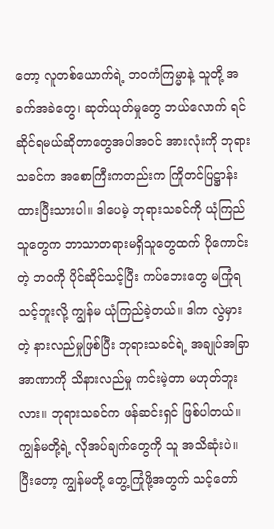တော့ လူတစ်ယောက်ရဲ့ ဘဝကံကြမ္မာနဲ့ သူတို့ အခက်အခဲတွေ၊ ဆုတ်ယုတ်မှုတွေ ဘယ်လောက် ရင်ဆိုင်ရမယ်ဆိုတာတွေအပါအဝင် အားလုံးကို ဘုရားသခင်က အစောကြီးကတည်းက ကြိုတင်ပြဋ္ဌာန်းထားပြီးသားပါ။ ဒါပေမဲ့ ဘုရားသခင်ကို ယုံကြည်သူတွေက ဘာသာတရားမရှိသူတွေထက် ပိုကောင်းတဲ့ ဘဝကို ပိုင်ဆိုင်သင့်ပြီး ကပ်ဘေးတွေ မကြုံရသင့်ဘူးလို့ ကျွန်မ ယုံကြည်ခဲ့တယ်။ ဒါက လွဲမှားတဲ့ နားလည်မှုဖြစ်ပြီး ဘုရားသခင်ရဲ့ အချုပ်အခြာအာဏာကို သိနားလည်မှု ကင်းမဲ့တာ မဟုတ်ဘူးလား။ ဘုရားသခင်က ဖန်ဆင်းရှင် ဖြစ်ပါတယ်။ ကျွန်မတို့ရဲ့ လိုအပ်ချက်တွေကို သူ အသိဆုံးပဲ။ ပြီးတော့ ကျွန်မတို့ တွေ့ကြုံဖို့အတွက် သင့်တော်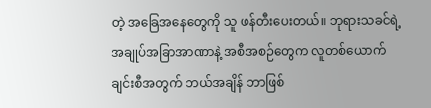တဲ့ အခြေအနေတွေကို သူ ဖန်တီးပေးတယ်။ ဘုရားသခင်ရဲ့ အချုပ်အခြာအာဏာနဲ့ အစီအစဉ်တွေက လူတစ်ယောက်ချင်းစီအတွက် ဘယ်အချိန် ဘာဖြစ်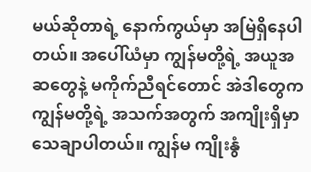မယ်ဆိုတာရဲ့ နောက်ကွယ်မှာ အမြဲရှိနေပါတယ်။ အပေါ်ယံမှာ ကျွန်မတို့ရဲ့ အယူအဆတွေနဲ့ မကိုက်ညီရင်တောင် အဲဒါတွေက ကျွန်မတို့ရဲ့ အသက်အတွက် အကျိုးရှိမှာ သေချာပါတယ်။ ကျွန်မ ကျိုးနွံ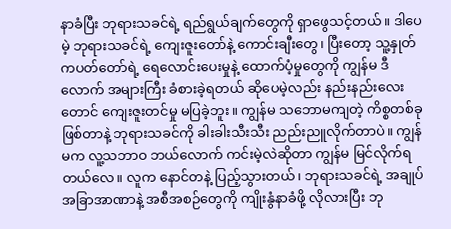နာခံပြီး ဘုရားသခင်ရဲ့ ရည်ရွယ်ချက်တွေကို ရှာဖွေသင့်တယ်။ ဒါပေမဲ့ ဘုရားသခင်ရဲ့ ကျေးဇူးတော်နဲ့ ကောင်းချီးတွေ၊ ပြီးတော့ သူ့နှုတ်ကပတ်တော်ရဲ့ ရေလောင်းပေးမှုနဲ့ ထောက်ပံ့မှုတွေကို ကျွန်မ ဒီလောက် အများကြီး ခံစားခဲ့ရတယ် ဆိုပေမဲ့လည်း နည်းနည်းလေးတောင် ကျေးဇူးတင်မှု မပြခဲ့ဘူး။ ကျွန်မ သဘောမကျတဲ့ ကိစ္စတစ်ခု ဖြစ်တာနဲ့ ဘုရားသခင်ကို ခါးခါးသီးသီး ညည်းညူလိုက်တာပဲ။ ကျွန်မက လူ့သဘာဝ ဘယ်လောက် ကင်းမဲ့လဲဆိုတာ ကျွန်မ မြင်လိုက်ရတယ်လေ။ လူက နောင်တနဲ့ ပြည့်သွားတယ်၊ ဘုရားသခင်ရဲ့ အချုပ်အခြာအာဏာနဲ့ အစီအစဉ်တွေကို ကျိုးနွံနာခံဖို့ လိုလားပြီး ဘု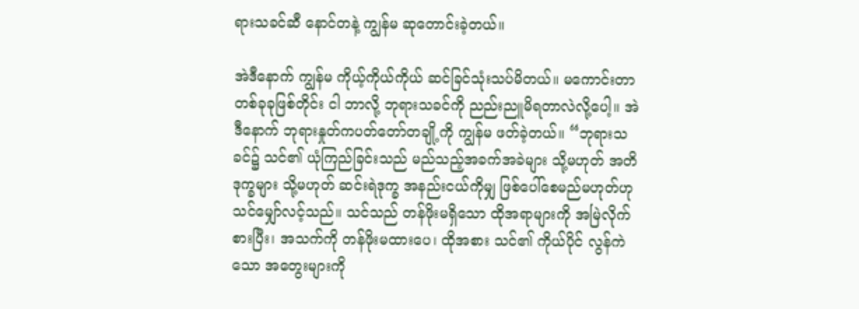ရားသခင်ဆီ နောင်တနဲ့ ကျွန်မ ဆုတောင်းခဲ့တယ်။

အဲဒီနောက် ကျွန်မ ကိုယ့်ကိုယ်ကိုယ် ဆင်ခြင်သုံးသပ်မိတယ်။ မကောင်းတာ တစ်ခုခုဖြစ်တိုင်း ငါ ဘာလို့ ဘုရားသခင်ကို ညည်းညူမိရတာလဲလို့ပေါ့။ အဲဒီနောက် ဘုရားနှုတ်ကပတ်တော်တချို့ကို ကျွန်မ ဖတ်ခဲ့တယ်။ “ဘုရားသခင်၌ သင်၏ ယုံကြည်ခြင်းသည် မည်သည့်အခက်အခဲများ သို့မဟုတ် အတိဒုက္ခများ သို့မဟုတ် ဆင်းရဲဒုက္ခ အနည်းငယ်ကိုမျှ ဖြစ်ပေါ်စေမည်မဟုတ်ဟု သင်မျှော်လင့်သည်။ သင်သည် တန်ဖိုးမရှိသော ထိုအရာများကို အမြဲလိုက်စားပြီး၊ အသက်ကို တန်ဖိုးမထားပေ၊ ထိုအစား သင်၏ ကိုယ်ပိုင် လွန်ကဲသော အတွေးများကို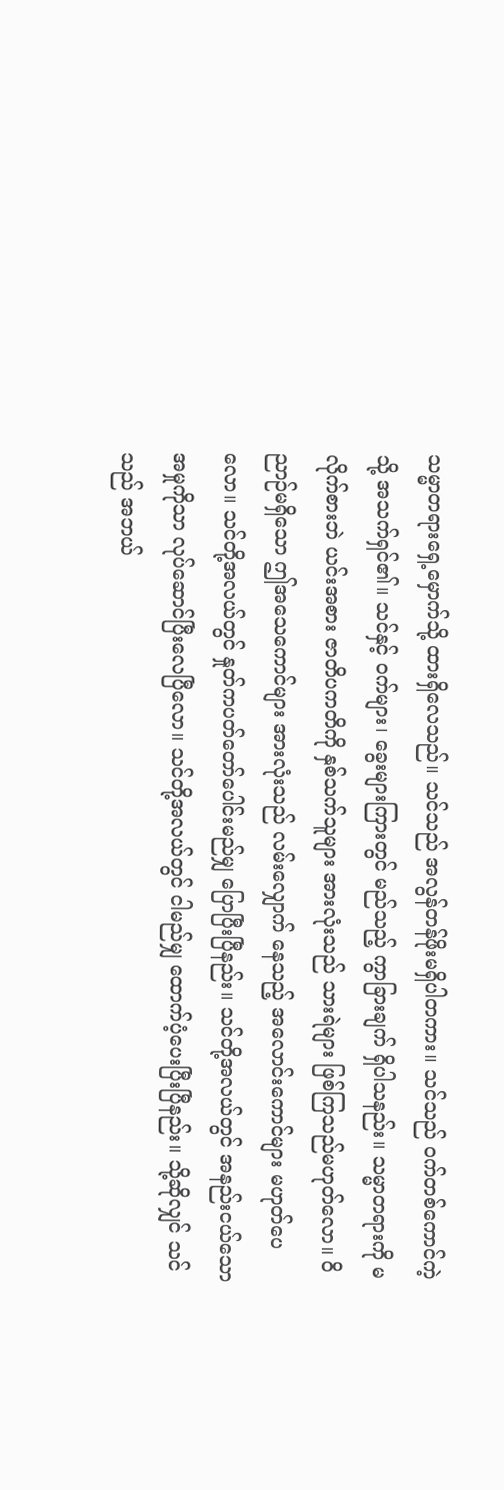သမ္မာတရားရှေ့မှောက်သို့ ထားရှိလေသည်။ သင်သည် အလွန်တန်ဖိုးမရှိပါတကား။ သင်သည် ဝက်တစ်ကောင်ကဲ့သို့ အသက်ရှင်၏။ သင်နှင့် ဝက်များ၊ ခွေးများကြားတွင် မည်သည့် ကွာ‌ခြားချက် ရှိပါသနည်း။ သမ္မာတရားကို မလိုက်စားဘဲ ယင်းအစား ဇာတိပကတိကို နှစ်သက်သူများ အားလုံးသည် သားရဲများ ဖြစ်ကြသည်မဟုတ်လော။ ဝိညာဉ်မရှိသော ဤအသေကောင်များ အားလုံးသည် လမ်းလျှောက် နေသည့် အလောင်းကောင်များ မဟုတ်ပေလော။ သင်တို့အလယ်တွင် နှုတ်ကပတ်တော်ပေါင်းမည်မျှ ပြောပြီးပြီနည်း။ သင်တို့အလယ်တွင် အနည်းငယ်သော အမှုကိုသာ လုပ်ဆောင်ပြီးလေပြီလော။ သင်တို့အလယ်တွင် ငါမည်မျှ ထောက်ပံ့ပေးပြီးပြီနည်း။ သို့ဆိုလျှင် သင်သည် အဘယ်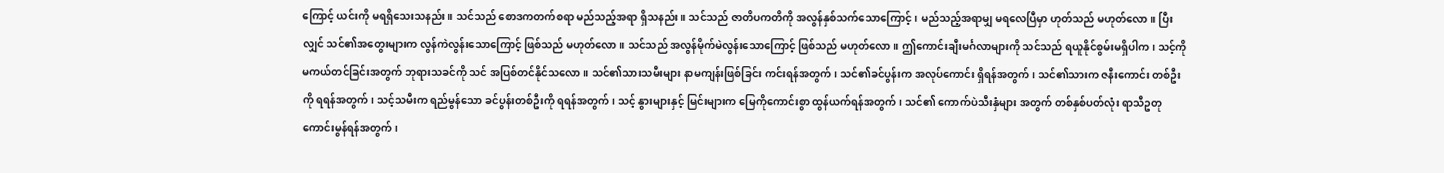ကြောင့် ယင်းကို မရရှိသေးသနည်း။ သင်သည် စောဒကတက်စရာ မည်သည့်အရာ ရှိသနည်း။ သင်သည် ဇာတိပကတိကို အလွန်နှစ်သက်သောကြောင့်၊ မည်သည့်အရာမျှ မရလေပြီမှာ ဟုတ်သည် မဟုတ်လော။ ပြီးလျှင် သင်၏အတွေးများက လွန်ကဲလွန်းသောကြောင့် ဖြစ်သည် မဟုတ်လော။ သင်သည် အလွန်မိုက်မဲလွန်းသောကြောင့် ဖြစ်သည် မဟုတ်လော။ ဤကောင်းချီးမင်္ဂလာများကို သင်သည် ရယူနိုင်စွမ်းမရှိပါက၊ သင့်ကို မကယ်တင်ခြင်းအတွက် ဘုရားသခင်ကို သင် အပြစ်တင်နိုင်သလော။ သင်၏သားသမီးများ နာမကျန်းဖြစ်ခြင်း ကင်းရန်အတွက်၊ သင်၏ခင်ပွန်းက အလုပ်ကောင်း ရှိရန်အတွက်၊ သင်၏သားက ဇနီးကောင်း တစ်ဦးကို ရရန်အတွက်၊ သင့်သမီးက ရည်မွန်သော ခင်ပွန်းတစ်ဦးကို ရရန်အတွက်၊ သင့် နွားများနှင့် မြင်းများက မြေကိုကောင်းစွာ ထွန်ယက်ရန်အတွက်၊ သင်၏ ကောက်ပဲသီးနှံများ အတွက် တစ်နှစ်ပတ်လုံး ရာသီဥတု ကောင်းမွန်ရန်အတွက်၊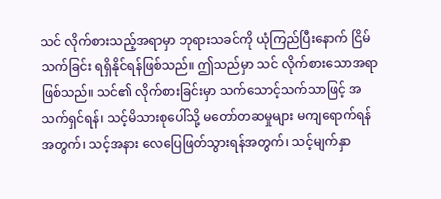သင် လိုက်စားသည့်အရာမှာ ဘုရားသခင်ကို ယုံကြည်ပြီးနောက် ငြိမ်သက်ခြင်း ရရှိနိုင်ရန်ဖြစ်သည်။ ဤသည်မှာ သင် လိုက်စားသောအရာ ဖြစ်သည်။ သင်၏ လိုက်စားခြင်းမှာ သက်သောင့်သက်သာဖြင့် အသက်ရှင်ရန်၊ သင့်မိသားစုပေါ်သို့ မတော်တဆမှုများ မကျရောက်ရန်အတွက်၊ သင့်အနား လေပြေဖြတ်သွားရန်အတွက်၊ သင့်မျက်နှာ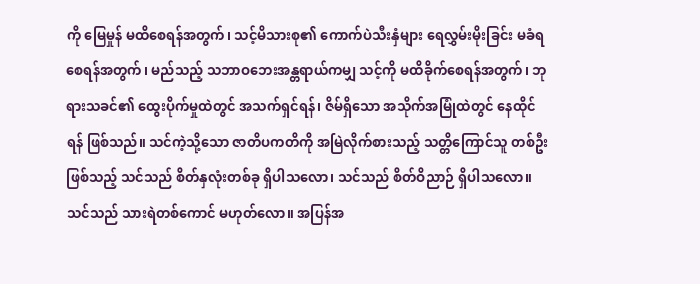ကို မြေမှုန် မထိစေရန်အတွက်၊ သင့်မိသားစု၏ ကောက်ပဲသီးနှံများ ရေလွှမ်းမိုးခြင်း မခံရစေရန်အတွက်၊ မည်သည့် သဘာဝဘေးအန္တရာယ်ကမျှ သင့်ကို မထိခိုက်စေရန်အတွက်၊ ဘုရားသခင်၏ ထွေးပိုက်မှုထဲတွင် အသက်ရှင်ရန်၊ ဇိမ်ရှိသော အသိုက်အမြုံထဲတွင် နေထိုင်ရန် ဖြစ်သည်။ သင်ကဲ့သို့သော ဇာတိပကတိကို အမြဲလိုက်စားသည့် သတ္တိကြောင်သူ တစ်ဦးဖြစ်သည့် သင်သည် စိတ်နှလုံးတစ်ခု ရှိပါသလော၊ သင်သည် စိတ်ဝိညာဉ် ရှိပါသလော။ သင်သည် သားရဲတစ်ကောင် မဟုတ်လော။ အပြန်အ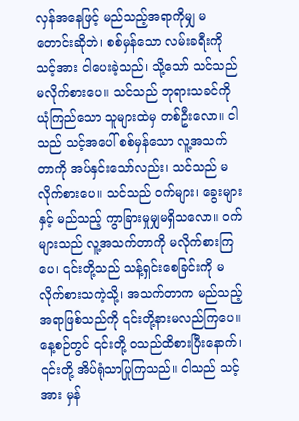လှန်အနေဖြင့် မည်သည့်အရာကိုမျှ မတောင်းဆိုဘဲ၊ စစ်မှန်သော လမ်းခရီးကို သင့်အား ငါပေးခဲ့သည်၊ သို့သော် သင်သည် မလိုက်စားပေ။ သင်သည် ဘုရားသခင်ကို ယုံကြည်သော သူများထဲမှ တစ်ဦးလော။ ငါသည် သင့်အပေါ် စစ်မှန်သော လူ့အသက်တာကို အပ်နှင်းသော်လည်း၊ သင်သည် မလိုက်စားပေ။ သင်သည် ဝက်များ၊ ခွေးများနှင့် မည်သည့် ကွာခြားမှုမျှမရှိသလော။ ဝက်များသည် လူ့အသက်တာကို မလိုက်စားကြပေ၊ ၎င်းတို့သည် သန့်ရှင်းစေခြင်းကို မလိုက်စားသကဲ့သို့၊ အသက်တာက မည်သည့်အရာဖြစ်သည်ကို ၎င်းတို့နားမလည်ကြပေ။ နေ့စဉ်တွင် ၎င်းတို့ ဝသည်ထိစားပြီးနောက်၊ ၎င်းတို့ အိပ်ရုံသာပြုကြသည်။ ငါသည် သင့်အား မှန်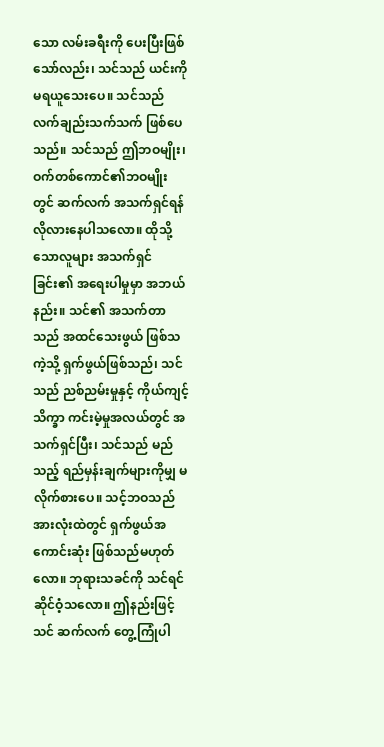သော လမ်းခရီးကို ပေးပြီးဖြစ်သော်လည်း၊ သင်သည် ယင်းကို မရယူသေးပေ။ သင်သည် လက်ချည်းသက်သက် ဖြစ်ပေသည်။ သင်သည် ဤဘဝမျိုး၊ ဝက်တစ်ကောင်၏ဘဝမျိုးတွင် ဆက်လက် အသက်ရှင်ရန် လိုလားနေပါသလော။ ထိုသို့သောလူများ အသက်ရှင်ခြင်း၏ အရေးပါမှုမှာ အဘယ်နည်း။ သင်၏ အသက်တာသည် အထင်သေးဖွယ် ဖြစ်သကဲ့သို့ ရှက်ဖွယ်ဖြစ်သည်၊ သင်သည် ညစ်ညမ်းမှုနှင့် ကိုယ်ကျင့်သိက္ခာ ကင်းမဲ့မှုအလယ်တွင် အသက်ရှင်ပြီး၊ သင်သည် မည်သည့် ရည်မှန်းချက်များကိုမျှ မလိုက်စားပေ။ သင့်ဘဝသည် အားလုံးထဲတွင် ရှက်ဖွယ်အကောင်းဆုံး ဖြစ်သည်မဟုတ်လော။ ဘုရားသခင်ကို သင်ရင်ဆိုင်ဝံ့သလော။ ဤနည်းဖြင့် သင် ဆက်လက် တွေ့ကြုံပါ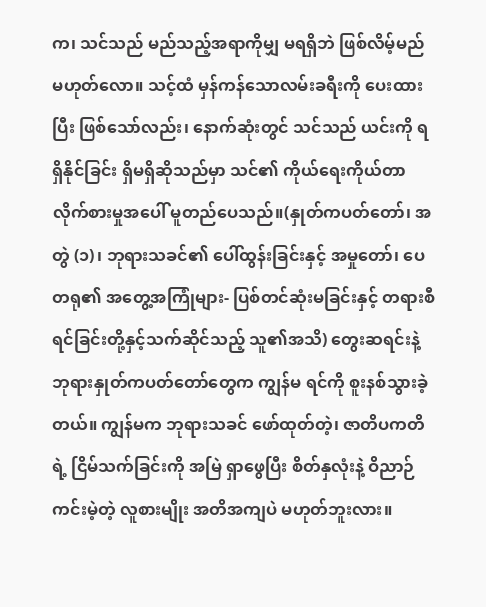က၊ သင်သည် မည်သည့်အရာကိုမျှ မရရှိဘဲ ဖြစ်လိမ့်မည် မဟုတ်လော။ သင့်ထံ မှန်ကန်သောလမ်းခရီးကို ပေးထားပြီး ဖြစ်သော်လည်း၊ နောက်ဆုံးတွင် သင်သည် ယင်းကို ရရှိနိုင်ခြင်း ရှိမရှိဆိုသည်မှာ သင်၏ ကိုယ်ရေးကိုယ်တာ လိုက်စားမှုအပေါ် မူတည်ပေသည်။(နှုတ်ကပတ်တော်၊ အတွဲ (၁)၊ ဘုရားသခင်၏ ပေါ်ထွန်းခြင်းနှင့် အမှုတော်၊ ပေတရု၏ အတွေ့အကြုံများ- ပြစ်တင်ဆုံးမခြင်းနှင့် တရားစီရင်ခြင်းတို့နှင့်သက်ဆိုင်သည့် သူ၏အသိ) တွေးဆရင်းနဲ့ ဘုရားနှုတ်ကပတ်တော်တွေက ကျွန်မ ရင်ကို စူးနစ်သွားခဲ့တယ်။ ကျွန်မက ဘုရားသခင် ဖော်ထုတ်တဲ့၊ ဇာတိပကတိရဲ့ ငြိမ်သက်ခြင်းကို အမြဲ ရှာဖွေပြီး စိတ်နှလုံးနဲ့ ဝိညာဉ် ကင်းမဲ့တဲ့ လူစားမျိုး အတိအကျပဲ မဟုတ်ဘူးလား။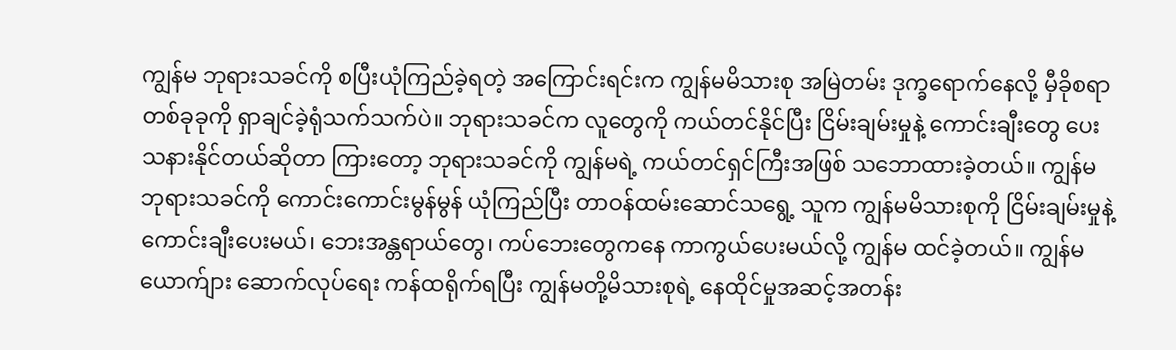ကျွန်မ ဘုရားသခင်ကို စပြီးယုံကြည်ခဲ့ရတဲ့ အကြောင်းရင်းက ကျွန်မမိသားစု အမြဲတမ်း ဒုက္ခရောက်နေလို့ မှီခိုစရာ တစ်ခုခုကို ရှာချင်ခဲ့ရုံသက်သက်ပဲ။ ဘုရားသခင်က လူတွေကို ကယ်တင်နိုင်ပြီး ငြိမ်းချမ်းမှုနဲ့ ကောင်းချီးတွေ ပေးသနားနိုင်တယ်ဆိုတာ ကြားတော့ ဘုရားသခင်ကို ကျွန်မရဲ့ ကယ်တင်ရှင်ကြီးအဖြစ် သဘောထားခဲ့တယ်။ ကျွန်မ ဘုရားသခင်ကို ကောင်းကောင်းမွန်မွန် ယုံကြည်ပြီး တာဝန်ထမ်းဆောင်သရွေ့ သူက ကျွန်မမိသားစုကို ငြိမ်းချမ်းမှုနဲ့ ကောင်းချီးပေးမယ်၊ ဘေးအန္တရာယ်တွေ၊ ကပ်ဘေးတွေကနေ ကာကွယ်ပေးမယ်လို့ ကျွန်မ ထင်ခဲ့တယ်။ ကျွန်မယောက်ျား ဆောက်လုပ်ရေး ကန်ထရိုက်ရပြီး ကျွန်မတို့မိသားစုရဲ့ နေထိုင်မှုအဆင့်အတန်း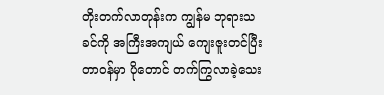တိုးတက်လာတုန်းက ကျွန်မ ဘုရားသခင်ကို အကြီးအကျယ် ကျေးဇူးတင်ပြီး တာဝန်မှာ ပိုတောင် တက်ကြွလာခဲ့သေး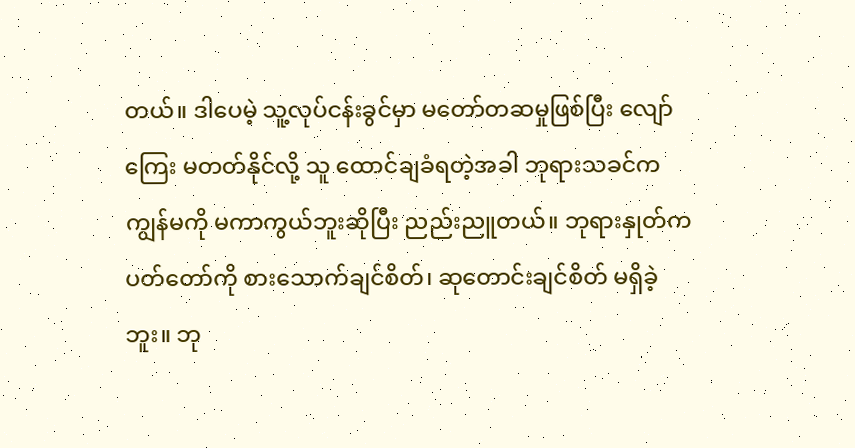တယ်။ ဒါပေမဲ့ သူ့လုပ်ငန်းခွင်မှာ မတော်တဆမှုဖြစ်ပြီး လျော်ကြေး မတတ်နိုင်လို့ သူ ထောင်ချခံရတဲ့အခါ ဘုရားသခင်က ကျွန်မကို မကာကွယ်ဘူးဆိုပြီး ညည်းညူတယ်။ ဘုရားနှုတ်ကပတ်တော်ကို စားသောက်ချင်စိတ်၊ ဆုတောင်းချင်စိတ် မရှိခဲ့ဘူး။ ဘု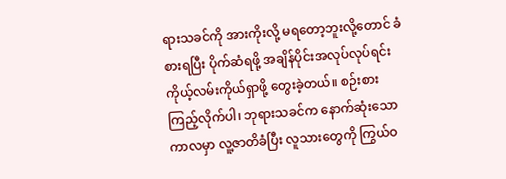ရားသခင်ကို အားကိုးလို့ မရတော့ဘူးလို့တောင် ခံစားရပြီး ပိုက်ဆံရဖို့ အချိန်ပိုင်းအလုပ်လုပ်ရင်း ကိုယ့်လမ်းကိုယ်ရှာဖို့ တွေးခဲ့တယ်။ စဉ်းစားကြည့်လိုက်ပါ၊ ဘုရားသခင်က နောက်ဆုံးသောကာလမှာ လူ့ဇာတိခံပြီး လူသားတွေကို ကြွယ်ဝ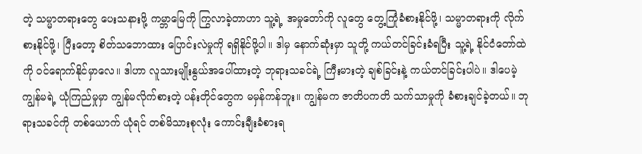တဲ့ သမ္မာတရားတွေ ပေးသနားဖို့ ကမ္ဘာမြေကို ကြွလာခဲ့တာဟာ သူ့ရဲ့ အမှုတော်ကို လူတွေ တွေ့ကြုံခံစားနိုင်ဖို့၊ သမ္မာတရားကို လိုက်စားနိုင်ဖို့၊ ပြီးတော့ စိတ်သဘောထား ပြောင်းလဲမှုကို ရရှိနိုင်ဖို့ပါ။ ဒါမှ နောက်ဆုံးမှာ သူတို့ ကယ်တင်ခြင်းခံရပြီး သူ့ရဲ့ နိုင်ငံတော်ထဲကို ဝင်ရောက်နိုင်မှာလေ။ ဒါဟာ လူသားမျိုးနွယ်အပေါ်ထားတဲ့ ဘုရားသခင်ရဲ့ ကြီးမားတဲ့ ချစ်ခြင်းနဲ့ ကယ်တင်ခြင်းပါပဲ။ ဒါပေမဲ့ ကျွန်မရဲ့ ယုံကြည်မှုမှာ ကျွန်မလိုက်စားတဲ့ ပန်းတိုင်တွေက မမှန်ကန်ဘူး။ ကျွန်မက ဇာတိပကတိ သက်သာမှုကို ခံစားချင်ခဲ့တယ်။ ဘုရားသခင်ကို တစ်ယောက် ယုံရင် တစ်မိသားစုလုံး ကောင်းချီးခံစားရ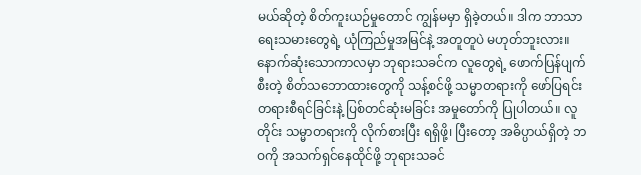မယ်ဆိုတဲ့ စိတ်ကူးယဉ်မှုတောင် ကျွန်မမှာ ရှိခဲ့တယ်။ ဒါက ဘာသာရေးသမားတွေရဲ့ ယုံကြည်မှုအမြင်နဲ့ အတူတူပဲ မဟုတ်ဘူးလား။ နောက်ဆုံးသောကာလမှာ ဘုရားသခင်က လူတွေရဲ့ ဖောက်ပြန်ပျက်စီးတဲ့ စိတ်သဘောထားတွေကို သန့်စင်ဖို့ သမ္မာတရားကို ဖော်ပြရင်း တရားစီရင်ခြင်းနဲ့ ပြစ်တင်ဆုံးမခြင်း အမှုတော်ကို ပြုပါတယ်။ လူတိုင်း သမ္မာတရားကို လိုက်စားပြီး ရရှိဖို့၊ ပြီးတော့ အဓိပ္ပာယ်ရှိတဲ့ ဘဝကို အသက်ရှင်နေထိုင်ဖို့ ဘုရားသခင်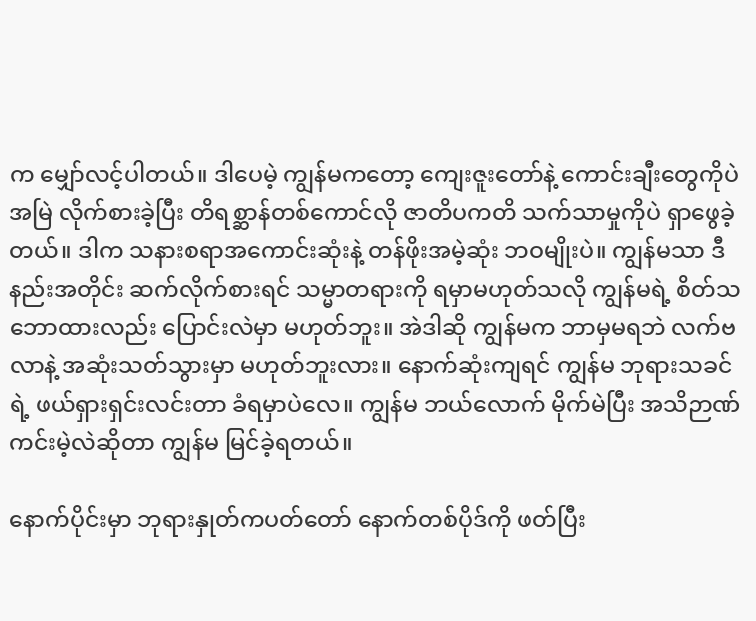က မျှော်လင့်ပါတယ်။ ဒါပေမဲ့ ကျွန်မကတော့ ကျေးဇူးတော်နဲ့ ကောင်းချီးတွေကိုပဲ အမြဲ လိုက်စားခဲ့ပြီး တိရစ္ဆာန်တစ်ကောင်လို ဇာတိပကတိ သက်သာမှုကိုပဲ ရှာဖွေခဲ့တယ်။ ဒါက သနားစရာအကောင်းဆုံးနဲ့ တန်ဖိုးအမဲ့ဆုံး ဘဝမျိုးပဲ။ ကျွန်မသာ ဒီနည်းအတိုင်း ဆက်လိုက်စားရင် သမ္မာတရားကို ရမှာမဟုတ်သလို ကျွန်မရဲ့ စိတ်သဘောထားလည်း ပြောင်းလဲမှာ မဟုတ်ဘူး။ အဲဒါဆို ကျွန်မက ဘာမှမရဘဲ လက်ဗလာနဲ့ အဆုံးသတ်သွားမှာ မဟုတ်ဘူးလား။ နောက်ဆုံးကျရင် ကျွန်မ ဘုရားသခင်ရဲ့ ဖယ်ရှားရှင်းလင်းတာ ခံရမှာပဲလေ။ ကျွန်မ ဘယ်လောက် မိုက်မဲပြီး အသိဉာဏ်ကင်းမဲ့လဲဆိုတာ ကျွန်မ မြင်ခဲ့ရတယ်။

နောက်ပိုင်းမှာ ဘုရားနှုတ်ကပတ်တော် နောက်တစ်ပိုဒ်ကို ဖတ်ပြီး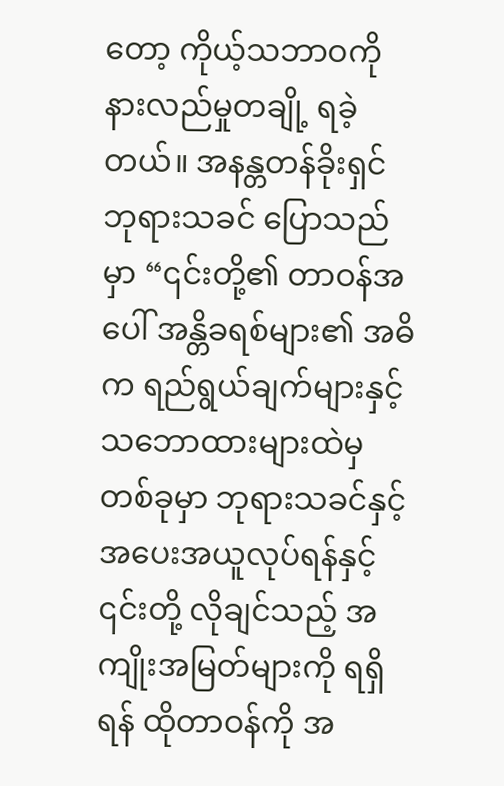တော့ ကိုယ့်သဘာဝကို နားလည်မှုတချို့ ရခဲ့တယ်။ အနန္တတန်ခိုးရှင် ဘုရားသခင် ပြောသည်မှာ “၎င်းတို့၏ တာဝန်အပေါ် အန္တိခရစ်များ၏ အဓိက ရည်ရွယ်ချက်များနှင့် သဘောထားများထဲမှတစ်ခုမှာ ဘုရားသခင်နှင့် အပေးအယူလုပ်ရန်နှင့် ၎င်းတို့ လိုချင်သည့် အကျိုးအမြတ်များကို ရရှိရန် ထိုတာဝန်ကို အ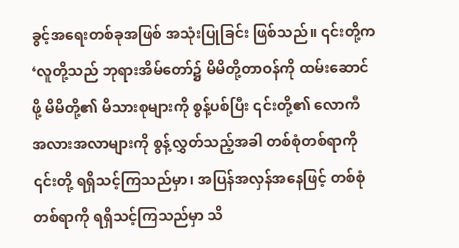ခွင့်အရေးတစ်ခုအဖြစ် အသုံးပြုခြင်း ဖြစ်သည်။ ၎င်းတို့က ‘လူတို့သည် ဘုရားအိမ်တော်၌ မိမိတို့တာဝန်ကို ထမ်းဆောင်ဖို့ မိမိတို့၏ မိသားစုများကို စွန့်ပစ်ပြီး ၎င်းတို့၏ လောကီ အလားအလာများကို စွန့်လွှတ်သည့်အခါ တစ်စုံတစ်ရာကို ၎င်းတို့ ရရှိသင့်ကြသည်မှာ၊ အပြန်အလှန်အနေဖြင့် တစ်စုံတစ်ရာကို ရရှိသင့်ကြသည်မှာ သိ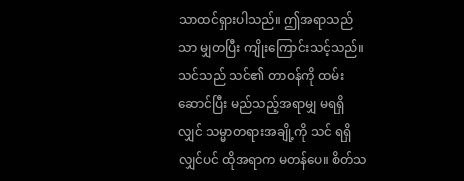သာထင်ရှားပါသည်။ ဤအရာသည်သာ မျှတပြီး ကျိုးကြောင်းသင့်သည်။ သင်သည် သင်၏ တာဝန်ကို ထမ်းဆောင်ပြီး မည်သည့်အရာမျှ မရရှိလျှင် သမ္မာတရားအချို့ကို သင် ရရှိလျှင်ပင် ထိုအရာက မတန်ပေ။ စိတ်သ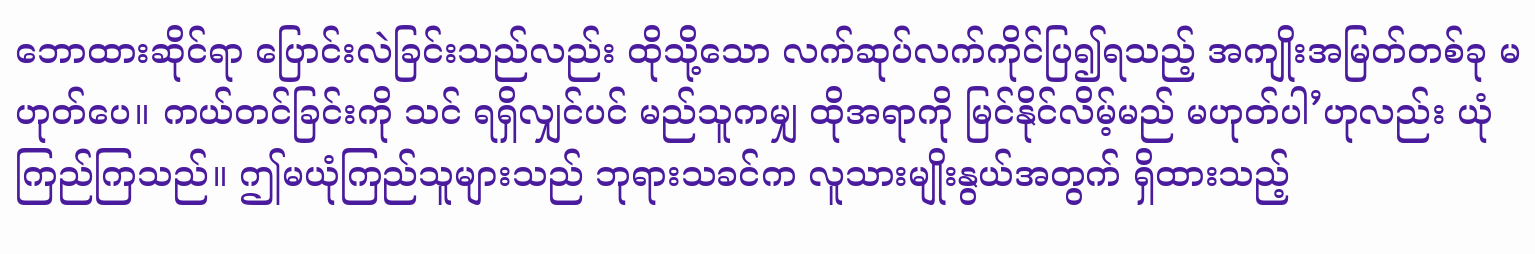ဘောထားဆိုင်ရာ ပြောင်းလဲခြင်းသည်လည်း ထိုသို့သော လက်ဆုပ်လက်ကိုင်ပြ၍ရသည့် အကျိုးအမြတ်တစ်ခု မဟုတ်ပေ။ ကယ်တင်ခြင်းကို သင် ရရှိလျှင်ပင် မည်သူကမျှ ထိုအရာကို မြင်နိုင်လိမ့်မည် မဟုတ်ပါ’ဟုလည်း ယုံကြည်ကြသည်။ ဤမယုံကြည်သူများသည် ဘုရားသခင်က လူသားမျိုးနွယ်အတွက် ရှိထားသည့်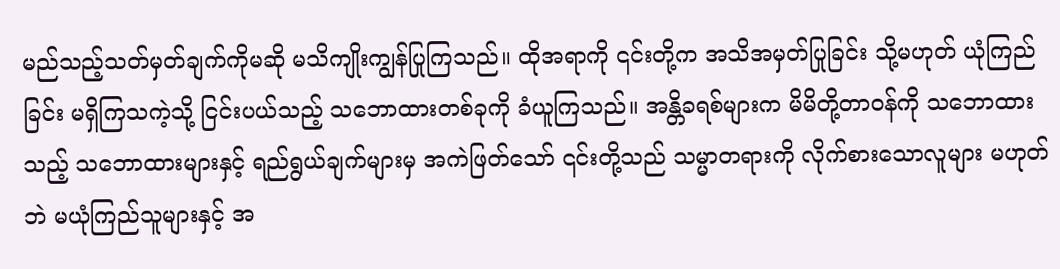မည်သည့်သတ်မှတ်ချက်ကိုမဆို မသိကျိုးကျွန်ပြုကြသည်။ ထိုအရာကို ၎င်းတို့က အသိအမှတ်ပြုခြင်း သို့မဟုတ် ယုံကြည်ခြင်း မရှိကြသကဲ့သို့ ငြင်းပယ်သည့် သဘောထားတစ်ခုကို ခံယူကြသည်။ အန္တိခရစ်များက မိမိတို့တာဝန်ကို သဘောထားသည့် သဘောထားများနှင့် ရည်ရွယ်ချက်များမှ အကဲဖြတ်သော် ၎င်းတို့သည် သမ္မာတရားကို လိုက်စားသောလူများ မဟုတ်ဘဲ မယုံကြည်သူများနှင့် အ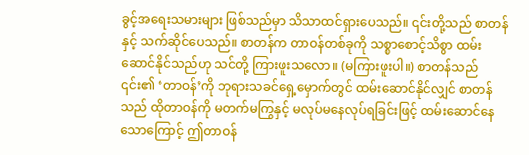ခွင့်အရေးသမားများ ဖြစ်သည်မှာ သိသာထင်ရှားပေသည်။ ၎င်းတို့သည် စာတန်နှင့် သက်ဆိုင်ပေသည်။ စာတန်က တာဝန်တစ်ခုကို သစ္စာစောင့်သိစွာ ထမ်းဆောင်နိုင်သည်ဟု သင်တို့ ကြားဖူးသလော။ (မကြားဖူးပါ။) စာတန်သည် ၎င်း၏ ‘တာဝန်’ကို ဘုရားသခင်ရှေ့မှောက်တွင် ထမ်းဆောင်နိုင်လျှင် စာတန်သည် ထိုတာဝန်ကို မတက်မကြွနှင့် မလုပ်မနေလုပ်ရခြင်းဖြင့် ထမ်းဆောင်နေသောကြောင့် ဤတာဝန်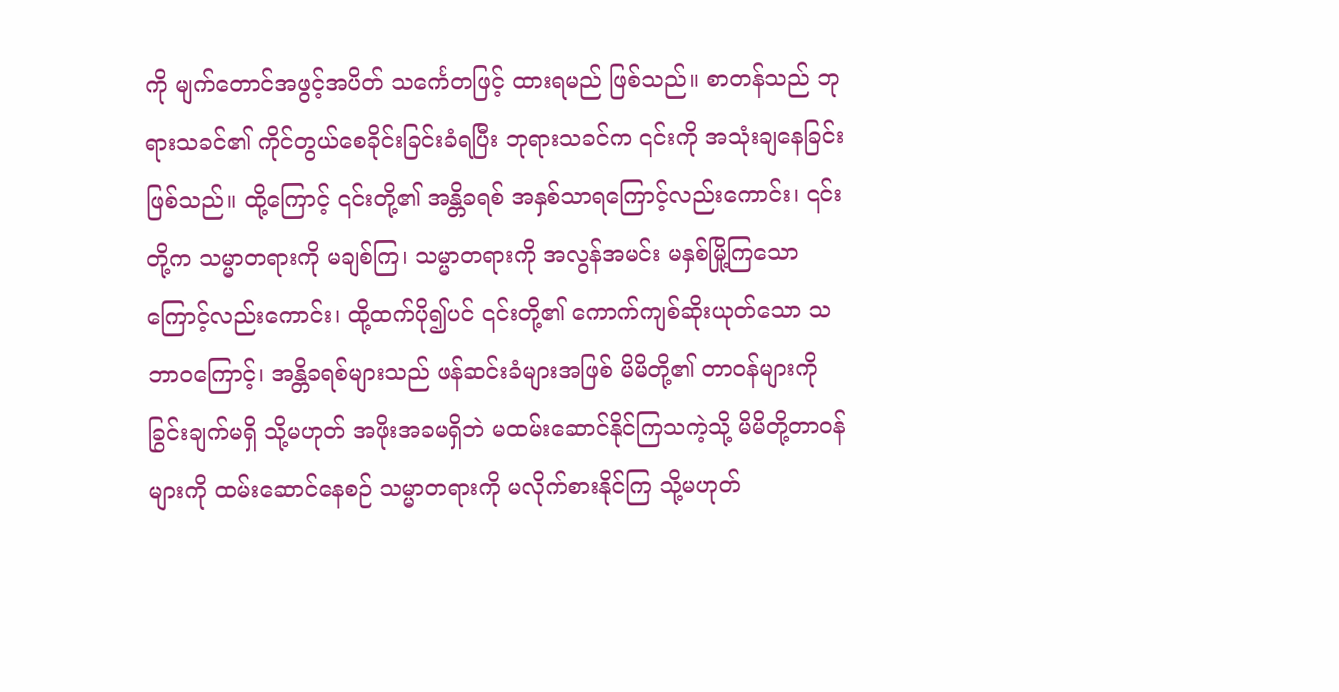ကို မျက်တောင်အဖွင့်အပိတ် သင်္ကေတဖြင့် ထားရမည် ဖြစ်သည်။ စာတန်သည် ဘုရားသခင်၏ ကိုင်တွယ်စေခိုင်းခြင်းခံရပြီး ဘုရားသခင်က ၎င်းကို အသုံးချနေခြင်း ဖြစ်သည်။ ထို့ကြောင့် ၎င်းတို့၏ အန္တိခရစ် အနှစ်သာရကြောင့်လည်းကောင်း၊ ၎င်းတို့က သမ္မာတရားကို မချစ်ကြ၊ သမ္မာတရားကို အလွန်အမင်း မနှစ်မြို့ကြသောကြောင့်လည်းကောင်း၊ ထို့ထက်ပို၍ပင် ၎င်းတို့၏ ကောက်ကျစ်ဆိုးယုတ်သော သဘာဝကြောင့်၊ အန္တိခရစ်များသည် ဖန်ဆင်းခံများအဖြစ် မိမိတို့၏ တာဝန်များကို ခြွင်းချက်မရှိ သို့မဟုတ် အဖိုးအခမရှိဘဲ မထမ်းဆောင်နိုင်ကြသကဲ့သို့ မိမိတို့တာဝန်များကို ထမ်းဆောင်နေစဉ် သမ္မာတရားကို မလိုက်စားနိုင်ကြ သို့မဟုတ်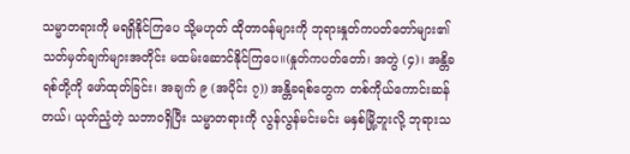သမ္မာတရားကို မရရှိနိုင်ကြပေ သို့မဟုတ် ထိုတာဝန်များကို ဘုရားနှုတ်ကပတ်တော်များ၏ သတ်မှတ်ချက်များအတိုင်း မထမ်းဆောင်နိုင်ကြပေ။(နှုတ်ကပတ်တော်၊ အတွဲ (၄)၊ အန္တိခရစ်တို့ကို ဖော်ထုတ်ခြင်း၊ အချက် ၉ (အပိုင်း ၇)) အန္တိခရစ်တွေက တစ်ကိုယ်ကောင်းဆန်တယ်၊ ယုတ်ညံ့တဲ့ သဘာဝရှိပြီး သမ္မာတရားကို လွန်လွန်မင်းမင်း မနှစ်မြို့ဘူးလို့ ဘုရားသ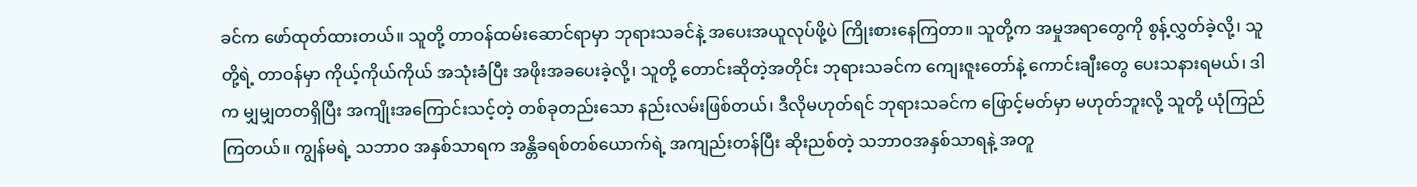ခင်က ဖော်ထုတ်ထားတယ်။ သူတို့ တာဝန်ထမ်းဆောင်ရာမှာ ဘုရားသခင်နဲ့ အပေးအယူလုပ်ဖို့ပဲ ကြိုးစားနေကြတာ။ သူတို့က အမှုအရာတွေကို စွန့်လွှတ်ခဲ့လို့၊ သူတို့ရဲ့ တာဝန်မှာ ကိုယ့်ကိုယ်ကိုယ် အသုံးခံပြီး အဖိုးအခပေးခဲ့လို့၊ သူတို့ တောင်းဆိုတဲ့အတိုင်း ဘုရားသခင်က ကျေးဇူးတော်နဲ့ ကောင်းချီးတွေ ပေးသနားရမယ်၊ ဒါက မျှမျှတတရှိပြီး အကျိုးအကြောင်းသင့်တဲ့ တစ်ခုတည်းသော နည်းလမ်းဖြစ်တယ်၊ ဒီလိုမဟုတ်ရင် ဘုရားသခင်က ဖြောင့်မတ်မှာ မဟုတ်ဘူးလို့ သူတို့ ယုံကြည်ကြတယ်။ ကျွန်မရဲ့ သဘာဝ အနှစ်သာရက အန္တိခရစ်တစ်ယောက်ရဲ့ အကျည်းတန်ပြီး ဆိုးညစ်တဲ့ သဘာဝအနှစ်သာရနဲ့ အတူ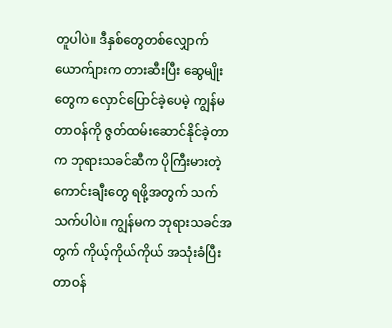တူပါပဲ။ ဒီနှစ်တွေတစ်လျှောက် ယောက်ျားက တားဆီးပြီး ဆွေမျိုးတွေက လှောင်ပြောင်ခဲ့ပေမဲ့ ကျွန်မ တာဝန်ကို ဇွတ်ထမ်းဆောင်နိုင်ခဲ့တာက ဘုရားသခင်ဆီက ပိုကြီးမားတဲ့ ကောင်းချီးတွေ ရဖို့အတွက် သက်သက်ပါပဲ။ ကျွန်မက ဘုရားသခင်အတွက် ကိုယ့်ကိုယ်ကိုယ် အသုံးခံပြီး တာဝန်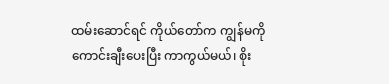ထမ်းဆောင်ရင် ကိုယ်တော်က ကျွန်မကို ကောင်းချီးပေးပြီး ကာကွယ်မယ်၊ စိုး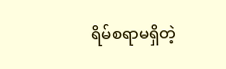ရိမ်စရာမရှိတဲ့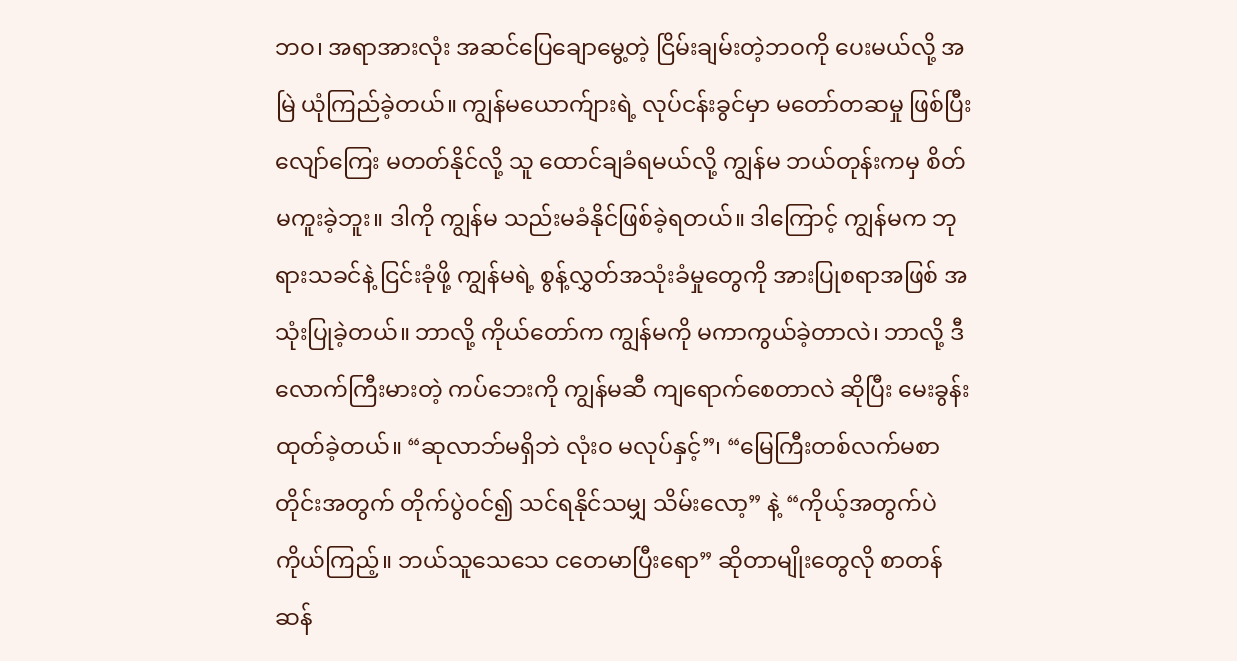ဘဝ၊ အရာအားလုံး အဆင်ပြေချောမွေ့တဲ့ ငြိမ်းချမ်းတဲ့ဘဝကို ပေးမယ်လို့ အမြဲ ယုံကြည်ခဲ့တယ်။ ကျွန်မယောက်ျားရဲ့ လုပ်ငန်းခွင်မှာ မတော်တဆမှု ဖြစ်ပြီး လျော်ကြေး မတတ်နိုင်လို့ သူ ထောင်ချခံရမယ်လို့ ကျွန်မ ဘယ်တုန်းကမှ စိတ်မကူးခဲ့ဘူး။ ဒါကို ကျွန်မ သည်းမခံနိုင်ဖြစ်ခဲ့ရတယ်။ ဒါကြောင့် ကျွန်မက ဘုရားသခင်နဲ့ ငြင်းခုံဖို့ ကျွန်မရဲ့ စွန့်လွှတ်အသုံးခံမှုတွေကို အားပြုစရာအဖြစ် အသုံးပြုခဲ့တယ်။ ဘာလို့ ကိုယ်တော်က ကျွန်မကို မကာကွယ်ခဲ့တာလဲ၊ ဘာလို့ ဒီလောက်ကြီးမားတဲ့ ကပ်ဘေးကို ကျွန်မဆီ ကျရောက်စေတာလဲ ဆိုပြီး မေးခွန်းထုတ်ခဲ့တယ်။ “ဆုလာဘ်မရှိဘဲ လုံးဝ မလုပ်နှင့်”၊ “မြေကြီးတစ်လက်မစာတိုင်းအတွက် တိုက်ပွဲဝင်၍ သင်ရနိုင်သမျှ သိမ်းလော့” နဲ့ “ကိုယ့်အတွက်ပဲ ကိုယ်ကြည့်။ ဘယ်သူသေသေ ငတေမာပြီးရော” ဆိုတာမျိုးတွေလို စာတန်ဆန်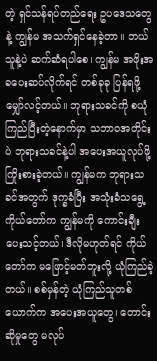တဲ့ ရှင်သန်ရပ်တည်ရေး ဥပဒေသတွေနဲ့ ကျွန်မ အသက်ရှင်နေခဲ့တာ။ ဘယ်သူနဲ့ပဲ ဆက်ဆံရပါစေ၊ ကျွန်မ အဖိုးအခပေးဆပ်လိုက်ရင် တစ်ခုခု ပြန်ရဖို့ မျှော်လင့်တယ်။ ဘုရားသခင်ကို စယုံကြည်ပြီးတဲ့နောက်မှာ သဘာဝအတိုင်းပဲ ဘုရားသခင်နဲ့ပါ အပေးအယူလုပ်ဖို့ ကြိုးစားခဲ့တယ်။ ကျွန်မက ဘုရားသခင်အတွက် ဒုက္ခခံပြီး အသုံးခံသရွေ့ ကိုယ်တော်က ကျွန်မကို ကောင်းချီးပေးသင့်တယ်၊ ဒီလိုမဟုတ်ရင် ကိုယ်တော်က မဖြောင့်မတ်ဘူးလို့ ယုံကြည်ခဲ့တယ်။ စစ်မှန်တဲ့ ယုံကြည်သူတစ်ယောက်က အပေးအယူတွေ၊ တောင်းဆိုမှုတွေ မလုပ်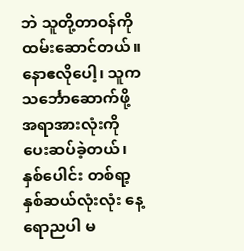ဘဲ သူတို့တာဝန်ကို ထမ်းဆောင်တယ်။ နောဧလိုပေါ့၊ သူက သင်္ဘောဆောက်ဖို့ အရာအားလုံးကို ပေးဆပ်ခဲ့တယ်၊ နှစ်ပေါင်း တစ်ရာ့နှစ်ဆယ်လုံးလုံး နေ့ရောညပါ မ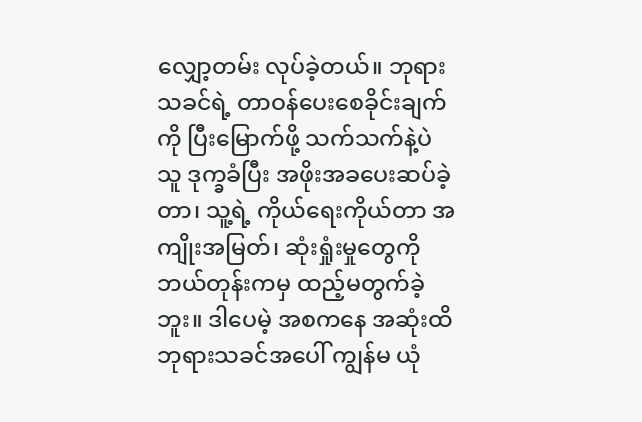လျှော့တမ်း လုပ်ခဲ့တယ်။ ဘုရားသခင်ရဲ့ တာဝန်ပေးစေခိုင်းချက်ကို ပြီးမြောက်ဖို့ သက်သက်နဲ့ပဲ သူ ဒုက္ခခံပြီး အဖိုးအခပေးဆပ်ခဲ့တာ၊ သူ့ရဲ့ ကိုယ်ရေးကိုယ်တာ အကျိုးအမြတ်၊ ဆုံးရှုံးမှုတွေကို ဘယ်တုန်းကမှ ထည့်မတွက်ခဲ့ဘူး။ ဒါပေမဲ့ အစကနေ အဆုံးထိ ဘုရားသခင်အပေါ် ကျွန်မ ယုံ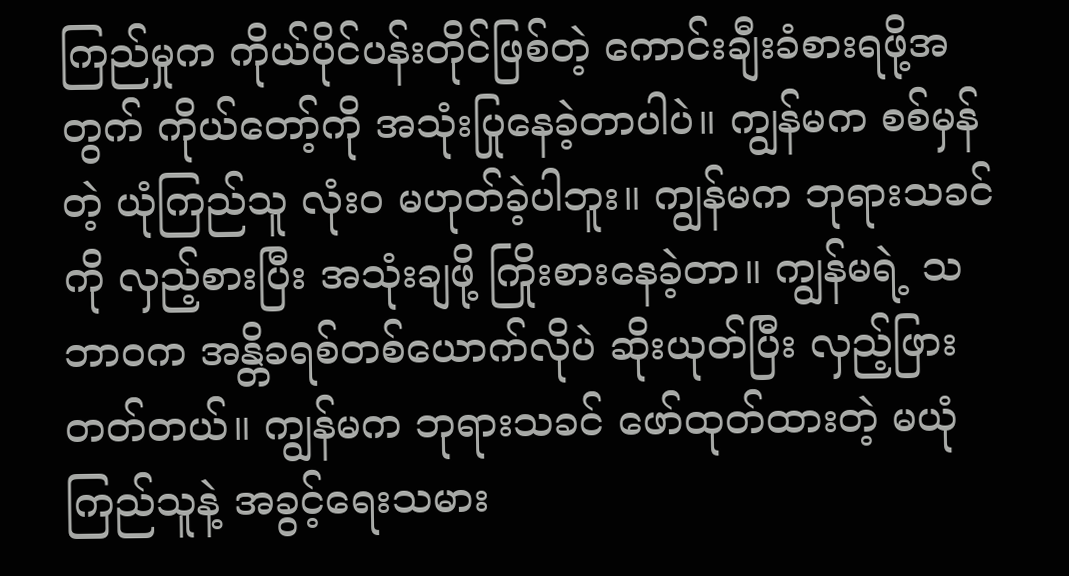ကြည်မှုက ကိုယ်ပိုင်ပန်းတိုင်ဖြစ်တဲ့ ကောင်းချီးခံစားရဖို့အတွက် ကိုယ်တော့်ကို အသုံးပြုနေခဲ့တာပါပဲ။ ကျွန်မက စစ်မှန်တဲ့ ယုံကြည်သူ လုံးဝ မဟုတ်ခဲ့ပါဘူး။ ကျွန်မက ဘုရားသခင်ကို လှည့်စားပြီး အသုံးချဖို့ ကြိုးစားနေခဲ့တာ။ ကျွန်မရဲ့ သဘာဝက အန္တိခရစ်တစ်ယောက်လိုပဲ ဆိုးယုတ်ပြီး လှည့်ဖြားတတ်တယ်။ ကျွန်မက ဘုရားသခင် ဖော်ထုတ်ထားတဲ့ မယုံကြည်သူနဲ့ အခွင့်ရေးသမား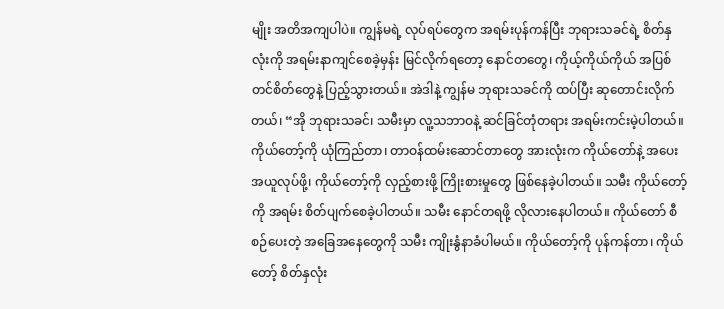မျိုး အတိအကျပါပဲ။ ကျွန်မရဲ့ လုပ်ရပ်တွေက အရမ်းပုန်ကန်ပြီး ဘုရားသခင်ရဲ့ စိတ်နှလုံးကို အရမ်းနာကျင်စေခဲ့မှန်း မြင်လိုက်ရတော့ နောင်တတွေ၊ ကိုယ့်ကိုယ်ကိုယ် အပြစ်တင်စိတ်တွေနဲ့ ပြည့်သွားတယ်။ အဲဒါနဲ့ ကျွန်မ ဘုရားသခင်ကို ထပ်ပြီး ဆုတောင်းလိုက်တယ်၊ “အို ဘုရားသခင်၊ သမီးမှာ လူ့သဘာဝနဲ့ ဆင်ခြင်တုံတရား အရမ်းကင်းမဲ့ပါတယ်။ ကိုယ်တော့်ကို ယုံကြည်တာ၊ တာဝန်ထမ်းဆောင်တာတွေ အားလုံးက ကိုယ်တော်နဲ့ အပေးအယူလုပ်ဖို့၊ ကိုယ်တော့်ကို လှည့်စားဖို့ ကြိုးစားမှုတွေ ဖြစ်နေခဲ့ပါတယ်။ သမီး ကိုယ်တော့်ကို အရမ်း စိတ်ပျက်စေခဲ့ပါတယ်။ သမီး နောင်တရဖို့ လိုလားနေပါတယ်။ ကိုယ်တော် စီစဉ်ပေးတဲ့ အခြေအနေတွေကို သမီး ကျိုးနွံနာခံပါမယ်။ ကိုယ်တော့်ကို ပုန်ကန်တာ၊ ကိုယ်တော့် စိတ်နှလုံး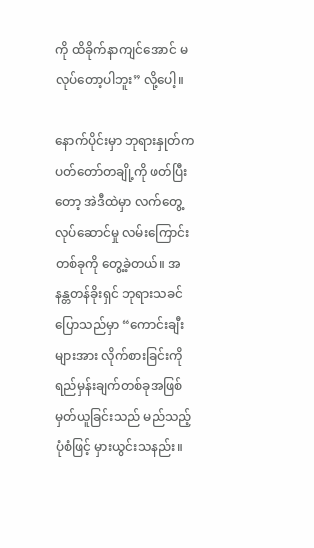ကို ထိခိုက်နာကျင်အောင် မလုပ်တော့ပါဘူး” လို့ပေါ့။

နောက်ပိုင်းမှာ ဘုရားနှုတ်ကပတ်တော်တချို့ကို ဖတ်ပြီးတော့ အဲဒီထဲမှာ လက်တွေ့လုပ်ဆောင်မှု လမ်းကြောင်းတစ်ခုကို တွေ့ခဲ့တယ်။ အနန္တတန်ခိုးရှင် ဘုရားသခင် ပြောသည်မှာ “ကောင်းချီးများအား လိုက်စားခြင်းကို ရည်မှန်းချက်တစ်ခုအဖြစ် မှတ်ယူခြင်းသည် မည်သည့်ပုံစံဖြင့် မှားယွင်းသနည်း။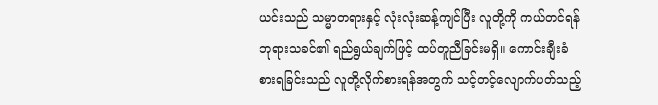ယင်းသည် သမ္မာတရားနှင့် လုံးလုံးဆန့်ကျင်ပြီး လူတို့ကို ကယ်တင်ရန် ဘုရားသခင်၏ ရည်ရွယ်ချက်ဖြင့် ထပ်တူညီခြင်းမရှိ။ ကောင်းချီးခံစားရခြင်းသည် လူတို့လိုက်စားရန်အတွက် သင့်တင့်လျောက်ပတ်သည့်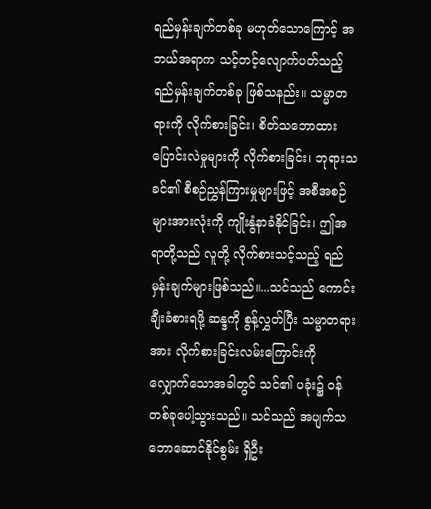ရည်မှန်းချက်တစ်ခု မဟုတ်သောကြောင့် အဘယ်အရာက သင့်တင့်လျောက်ပတ်သည့် ရည်မှန်းချက်တစ်ခု ဖြစ်သနည်း။ သမ္မာတရားကို လိုက်စားခြင်း၊ စိတ်သဘောထားပြောင်းလဲမှုများကို လိုက်စားခြင်း၊ ဘုရားသခင်၏ စီစဉ်ညွှန်ကြားမှုများဖြင့် အစီအစဉ်များအားလုံးကို ကျိုးနွံနာခံနိုင်ခြင်း၊ ဤအရာတို့သည် လူတို့ လိုက်စားသင့်သည့် ရည်မှန်းချက်များဖြစ်သည်။...သင်သည် ကောင်းချီးခံစားရဖို့ ဆန္ဒကို စွန့်လွှတ်ပြီး သမ္မာတရားအား လိုက်စားခြင်းလမ်းကြောင်းကို လျှောက်သောအခါတွင် သင်၏ ပခုံး၌ ဝန်တစ်ခုပေါ့သွားသည်။ သင်သည် အပျက်သဘောဆောင်နိုင်စွမ်း ရှိဦး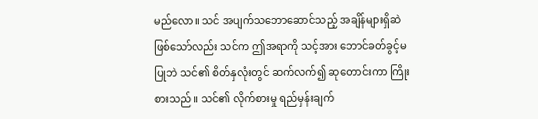မည်လော။ သင် အပျက်သဘောဆောင်သည့် အချိန်များရှိဆဲဖြစ်သော်လည်း သင်က ဤအရာကို သင့်အား ဘောင်ခတ်ခွင့်မပြုဘဲ သင်၏ စိတ်နှလုံးတွင် ဆက်လက်၍ ဆုတောင်းကာ ကြိုးစားသည်။ သင်၏ လိုက်စားမှု ရည်မှန်းချက်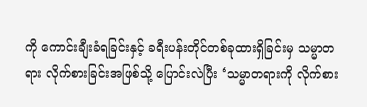ကို ကောင်းချီးခံရခြင်းနှင့် ခရီးပန်းတိုင်တစ်ခုထားရှိခြင်းမှ သမ္မာတရား လိုက်စားခြင်းအဖြစ်သို့ ပြောင်းလဲပြီး ‘သမ္မာတရားကို လိုက်စား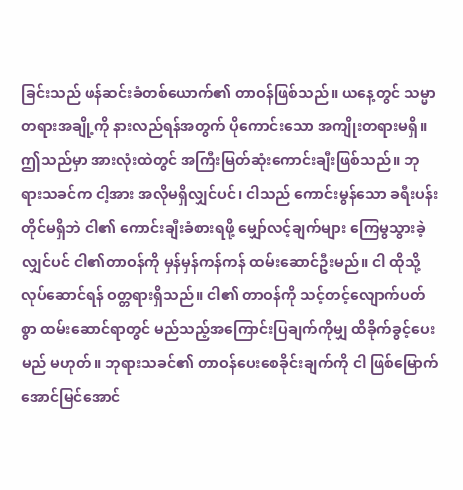ခြင်းသည် ဖန်ဆင်းခံတစ်ယောက်၏ တာဝန်ဖြစ်သည်။ ယနေ့တွင် သမ္မာတရားအချို့ကို နားလည်ရန်အတွက် ပိုကောင်းသော အကျိုးတရားမရှိ။ ဤသည်မှာ အားလုံးထဲတွင် အကြီးမြတ်ဆုံးကောင်းချီးဖြစ်သည်။ ဘုရားသခင်က ငါ့အား အလိုမရှိလျှင်ပင်၊ ငါသည် ကောင်းမွန်သော ခရီးပန်းတိုင်မရှိဘဲ ငါ၏ ကောင်းချီးခံစားရဖို့ မျှော်လင့်ချက်များ ကြေမွသွားခဲ့လျှင်ပင် ငါ၏တာဝန်ကို မှန်မှန်ကန်ကန် ထမ်းဆောင်ဦးမည်။ ငါ ထိုသို့လုပ်ဆောင်ရန် ဝတ္တရားရှိသည်။ ငါ၏ တာဝန်ကို သင့်တင့်လျောက်ပတ်စွာ ထမ်းဆောင်ရာတွင် မည်သည့်အကြောင်းပြချက်ကိုမျှ ထိခိုက်ခွင့်ပေးမည် မဟုတ်။ ဘုရားသခင်၏ တာဝန်ပေးစေခိုင်းချက်ကို ငါ ဖြစ်မြောက်အောင်မြင်အောင်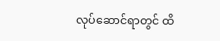လုပ်ဆောင်ရာတွင် ထိ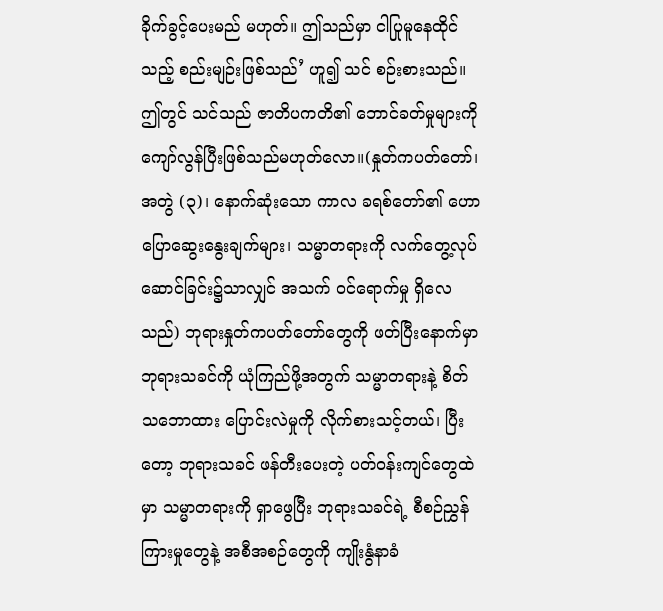ခိုက်ခွင့်ပေးမည် မဟုတ်။ ဤသည်မှာ ငါပြုမူနေထိုင်သည့် စည်းမျဉ်းဖြစ်သည်’ ဟူ၍ သင် စဉ်းစားသည်။ ဤတွင် သင်သည် ဇာတိပကတိ၏ ဘောင်ခတ်မှုများကို ကျော်လွန်ပြီးဖြစ်သည်မဟုတ်လော။(နှုတ်ကပတ်တော်၊ အတွဲ (၃)၊ နောက်ဆုံးသော ကာလ ခရစ်တော်၏ ဟောပြောဆွေးနွေးချက်များ၊ သမ္မာတရားကို လက်တွေ့လုပ်ဆောင်ခြင်း၌သာလျှင် အသက် ဝင်ရောက်မှု ရှိလေသည်) ဘုရားနှုတ်ကပတ်တော်တွေကို ဖတ်ပြီးနောက်မှာ ဘုရားသခင်ကို ယုံကြည်ဖို့အတွက် သမ္မာတရားနဲ့ စိတ်သဘောထား ပြောင်းလဲမှုကို လိုက်စားသင့်တယ်၊ ပြီးတော့ ဘုရားသခင် ဖန်တီးပေးတဲ့ ပတ်ဝန်းကျင်တွေထဲမှာ သမ္မာတရားကို ရှာဖွေပြီး ဘုရားသခင်ရဲ့ စီစဉ်ညွှန်ကြားမှုတွေနဲ့ အစီအစဉ်တွေကို ကျိုးနွံနာခံ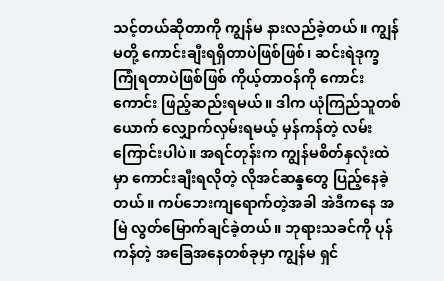သင့်တယ်ဆိုတာကို ကျွန်မ နားလည်ခဲ့တယ်။ ကျွန်မတို့ ကောင်းချီးရရှိတာပဲဖြစ်ဖြစ်၊ ဆင်းရဲဒုက္ခ ကြုံရတာပဲဖြစ်ဖြစ် ကိုယ့်တာဝန်ကို ကောင်းကောင်း ဖြည့်ဆည်းရမယ်။ ဒါက ယုံကြည်သူတစ်ယောက် လျှောက်လှမ်းရမယ့် မှန်ကန်တဲ့ လမ်းကြောင်းပါပဲ။ အရင်တုန်းက ကျွန်မစိတ်နှလုံးထဲမှာ ကောင်းချီးရလိုတဲ့ လိုအင်ဆန္ဒတွေ ပြည့်နေခဲ့တယ်။ ကပ်ဘေးကျရောက်တဲ့အခါ အဲဒီကနေ အမြဲ လွတ်မြောက်ချင်ခဲ့တယ်။ ဘုရားသခင်ကို ပုန်ကန်တဲ့ အခြေအနေတစ်ခုမှာ ကျွန်မ ရှင်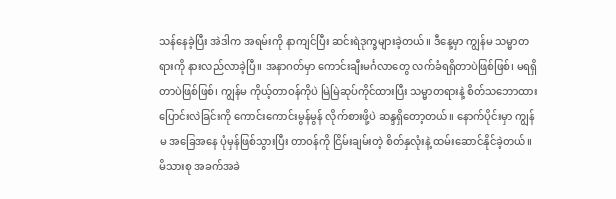သန်နေခဲ့ပြီး အဲဒါက အရမ်းကို နာကျင်ပြီး ဆင်းရဲဒုက္ခများခဲ့တယ်။ ဒီနေ့မှာ ကျွန်မ သမ္မာတရားကို နားလည်လာခဲ့ပြီ။ အနာဂတ်မှာ ကောင်းချီးမင်္ဂလာတွေ လက်ခံရရှိတာပဲဖြစ်ဖြစ်၊ မရရှိတာပဲဖြစ်ဖြစ်၊ ကျွန်မ ကိုယ့်တာဝန်ကိုပဲ မြဲမြဲဆုပ်ကိုင်ထားပြီး သမ္မာတရားနဲ့ စိတ်သဘောထား ပြောင်းလဲခြင်းကို ကောင်းကောင်းမွန်မွန် လိုက်စားဖို့ပဲ ဆန္ဒရှိတော့တယ်။ နောက်ပိုင်းမှာ ကျွန်မ အခြေအနေ ပုံမှန်ဖြစ်သွားပြီး တာဝန်ကို ငြိမ်းချမ်းတဲ့ စိတ်နှလုံးနဲ့ ထမ်းဆောင်နိုင်ခဲ့တယ်။ မိသားစု အခက်အခဲ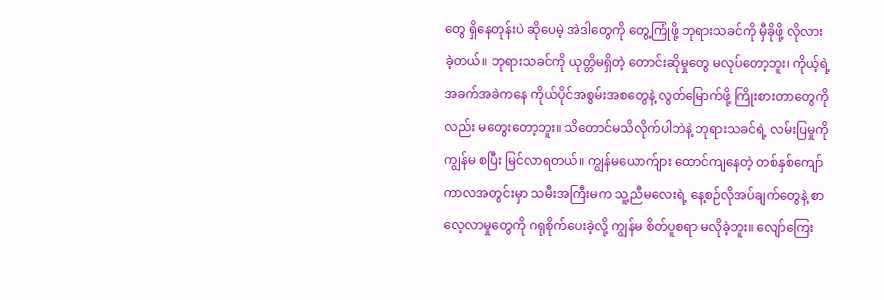တွေ ရှိနေတုန်းပဲ ဆိုပေမဲ့ အဲဒါတွေကို တွေ့ကြုံဖို့ ဘုရားသခင်ကို မှီခိုဖို့ လိုလားခဲ့တယ်။ ဘုရားသခင်ကို ယုတ္တိမရှိတဲ့ တောင်းဆိုမှုတွေ မလုပ်တော့ဘူး၊ ကိုယ့်ရဲ့ အခက်အခဲကနေ ကိုယ်ပိုင်အစွမ်းအစတွေနဲ့ လွတ်မြောက်ဖို့ ကြိုးစားတာတွေကိုလည်း မတွေးတော့ဘူး။ သိတောင်မသိလိုက်ပါဘဲနဲ့ ဘုရားသခင်ရဲ့ လမ်းပြမှုကို ကျွန်မ စပြီး မြင်လာရတယ်။ ကျွန်မယောက်ျား ထောင်ကျနေတဲ့ တစ်နှစ်ကျော်ကာလအတွင်းမှာ သမီးအကြီးမက သူ့ညီမလေးရဲ့ နေ့စဉ်လိုအပ်ချက်တွေနဲ့ စာလေ့လာမှုတွေကို ဂရုစိုက်ပေးခဲ့လို့ ကျွန်မ စိတ်ပူစရာ မလိုခဲ့ဘူး။ လျော်ကြေး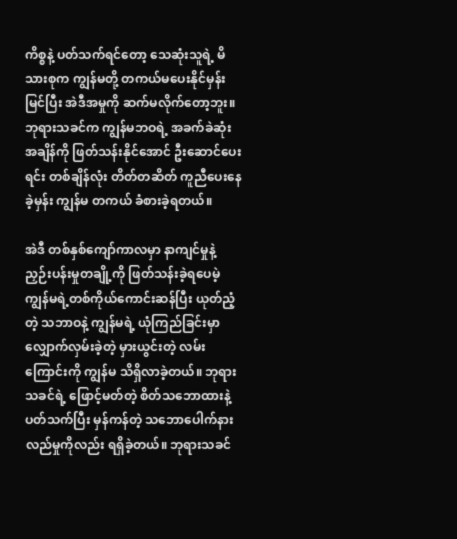ကိစ္စနဲ့ ပတ်သက်ရင်တော့ သေဆုံးသူရဲ့ မိသားစုက ကျွန်မတို့ တကယ်မပေးနိုင်မှန်း မြင်ပြီး အဲဒီအမှုကို ဆက်မလိုက်တော့ဘူး။ ဘုရားသခင်က ကျွန်မဘဝရဲ့ အခက်ခဲဆုံးအချိန်ကို ဖြတ်သန်းနိုင်အောင် ဦးဆောင်ပေးရင်း တစ်ချိန်လုံး တိတ်တဆိတ် ကူညီပေးနေခဲ့မှန်း ကျွန်မ တကယ် ခံစားခဲ့ရတယ်။

အဲဒီ တစ်နှစ်ကျော်ကာလမှာ နာကျင်မှုနဲ့ ညှဉ်းပန်းမှုတချို့ကို ဖြတ်သန်းခဲ့ရပေမဲ့ ကျွန်မရဲ့တစ်ကိုယ်ကောင်းဆန်ပြီး ယုတ်ညံ့တဲ့ သဘာဝနဲ့ ကျွန်မရဲ့ ယုံကြည်ခြင်းမှာ လျှောက်လှမ်းခဲ့တဲ့ မှားယွင်းတဲ့ လမ်းကြောင်းကို ကျွန်မ သိရှိလာခဲ့တယ်။ ဘုရားသခင်ရဲ့ ဖြောင့်မတ်တဲ့ စိတ်သဘောထားနဲ့ ပတ်သက်ပြီး မှန်ကန်တဲ့ သဘောပေါက်နားလည်မှုကိုလည်း ရရှိခဲ့တယ်။ ဘုရားသခင်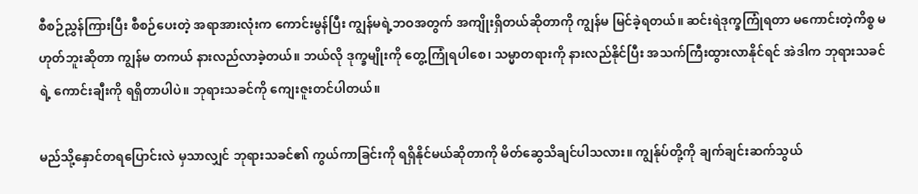စီစဉ်ညွှန်ကြားပြီး စီစဉ်ပေးတဲ့ အရာအားလုံးက ကောင်းမွန်ပြီး ကျွန်မရဲ့ဘဝအတွက် အကျိုးရှိတယ်ဆိုတာကို ကျွန်မ မြင်ခဲ့ရတယ်။ ဆင်းရဲဒုက္ခကြုံရတာ မကောင်းတဲ့ကိစ္စ မဟုတ်ဘူးဆိုတာ ကျွန်မ တကယ် နားလည်လာခဲ့တယ်။ ဘယ်လို ဒုက္ခမျိုးကို တွေ့ကြုံရပါစေ၊ သမ္မာတရားကို နားလည်နိုင်ပြီး အသက်ကြီးထွားလာနိုင်ရင် အဲဒါက ဘုရားသခင်ရဲ့ ကောင်းချီးကို ရရှိတာပါပဲ။ ဘုရားသခင်ကို ကျေးဇူးတင်ပါတယ်။

မည်သို့နှောင်တရပြောင်းလဲ မှသာလျှင် ဘုရားသခင်၏ ကွယ်ကာခြင်းကို ရရှိနိုင်မယ်ဆိုတာကို မိတ်ဆွေသိချင်ပါသလား။ ကျွန်ုပ်တို့ကို ချက်ချင်းဆက်သွယ်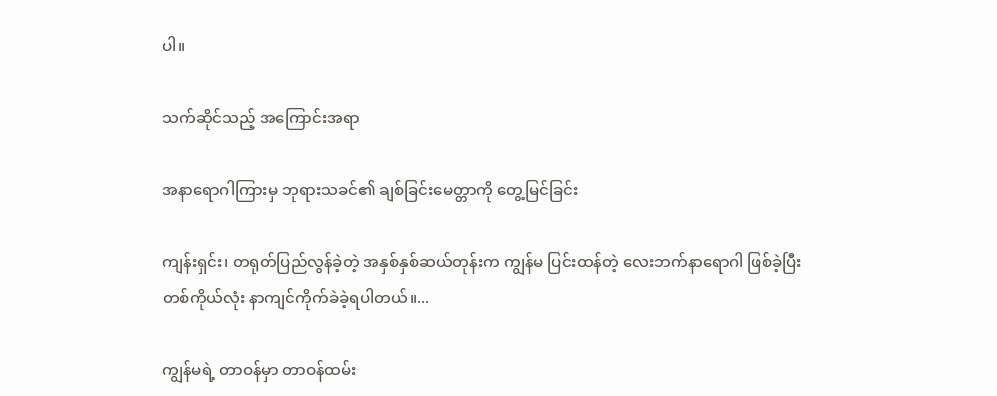ပါ။

သက်ဆိုင်သည့် အကြောင်းအရာ

အနာရောဂါကြားမှ ဘုရားသခင်၏ ချစ်ခြင်းမေတ္တာကို တွေ့မြင်ခြင်း

ကျန်းရှင်း၊ တရုတ်ပြည်လွန်ခဲ့တဲ့ အနှစ်နှစ်ဆယ်တုန်းက ကျွန်မ ပြင်းထန်တဲ့ လေးဘက်နာရောဂါ ဖြစ်ခဲ့ပြီး တစ်ကိုယ်လုံး နာကျင်ကိုက်ခဲခဲ့ရပါတယ်။...

ကျွန်မရဲ့ တာဝန်မှာ တာဝန်ထမ်း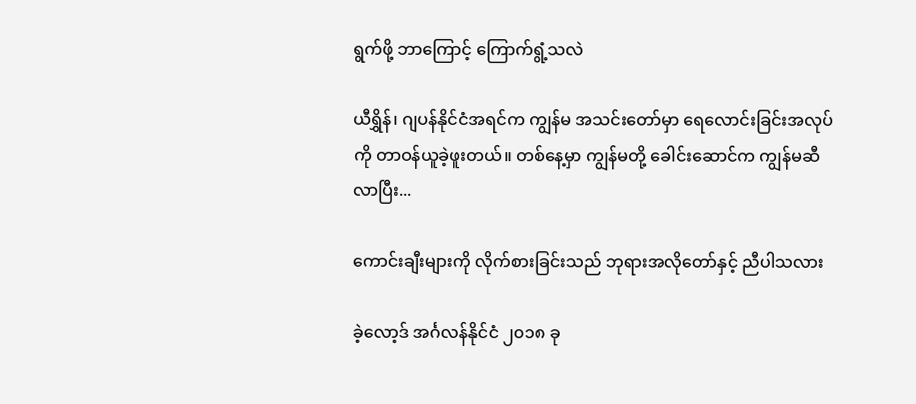ရွက်ဖို့ ဘာကြောင့် ကြောက်ရွံ့သလဲ

ယီရွှိန်၊ ဂျပန်နိုင်ငံအရင်က ကျွန်မ အသင်းတော်မှာ ရေလောင်းခြင်းအလုပ်ကို တာဝန်ယူခဲ့ဖူးတယ်။ တစ်နေ့မှာ ကျွန်မတို့ ခေါင်းဆောင်က ကျွန်မဆီလာပြီး...

ကောင်းချီးများကို လိုက်စားခြင်းသည် ဘုရားအလိုတော်နှင့် ညီပါသလား

ခဲ့လော့ဒ် အင်္ဂလန်နိုင်ငံ ၂၀၁၈ ခု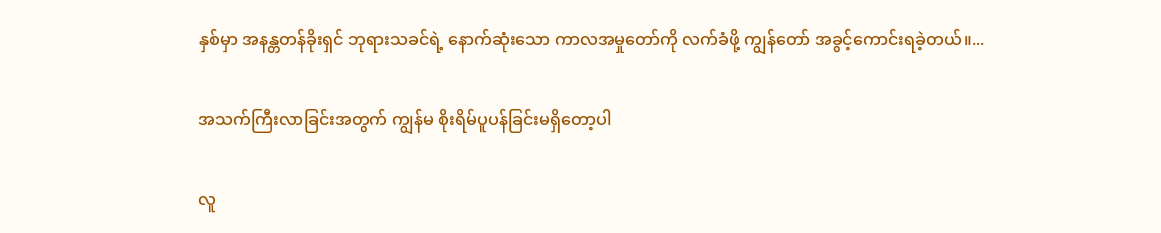နှစ်မှာ အနန္တတန်ခိုးရှင် ဘုရားသခင်ရဲ့ နောက်ဆုံးသော ကာလအမှုတော်ကို လက်ခံဖို့ ကျွန်တော် အခွင့်ကောင်းရခဲ့တယ်။...

အသက်ကြီးလာခြင်းအတွက် ကျွန်မ စိုးရိမ်ပူပန်ခြင်းမရှိတော့ပါ

လူ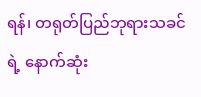ရန်၊ တရုတ်ပြည်ဘုရားသခင်ရဲ့ နောက်ဆုံး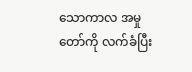သောကာလ အမှုတော်ကို လက်ခံပြီး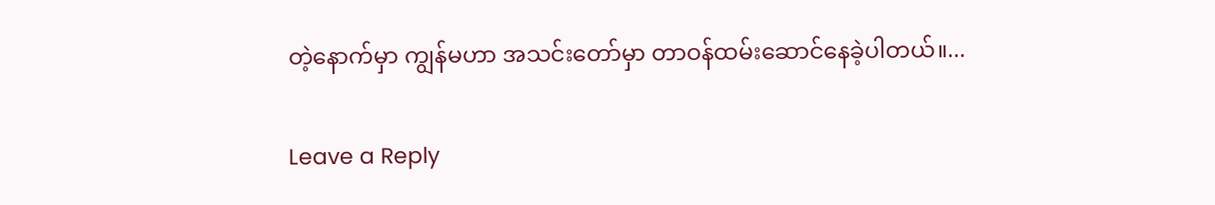တဲ့နောက်မှာ ကျွန်မဟာ အသင်းတော်မှာ တာဝန်ထမ်းဆောင်နေခဲ့ပါတယ်။...

Leave a Reply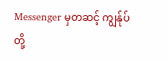Messenger မှတဆင့် ကျွန်ုပ်တို့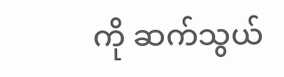ကို ဆက်သွယ်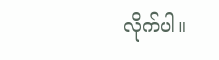လိုက်ပါ။